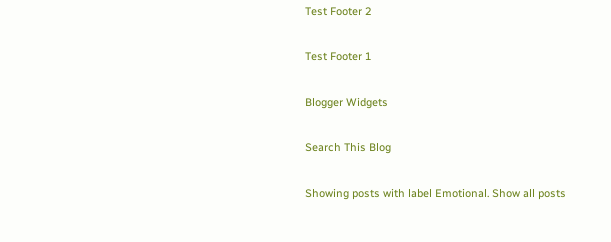Test Footer 2

Test Footer 1

Blogger Widgets

Search This Blog

Showing posts with label Emotional. Show all posts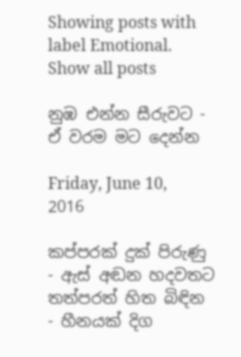Showing posts with label Emotional. Show all posts

නුඹ එන්න සීරුවට - ඒ වරම මට දෙන්න

Friday, June 10, 2016

කප්පරක් දුක් පිරුණු - ඇස් අඬන හදවතට
තත්පරත් හිත බිඳින - හීනයක් දිග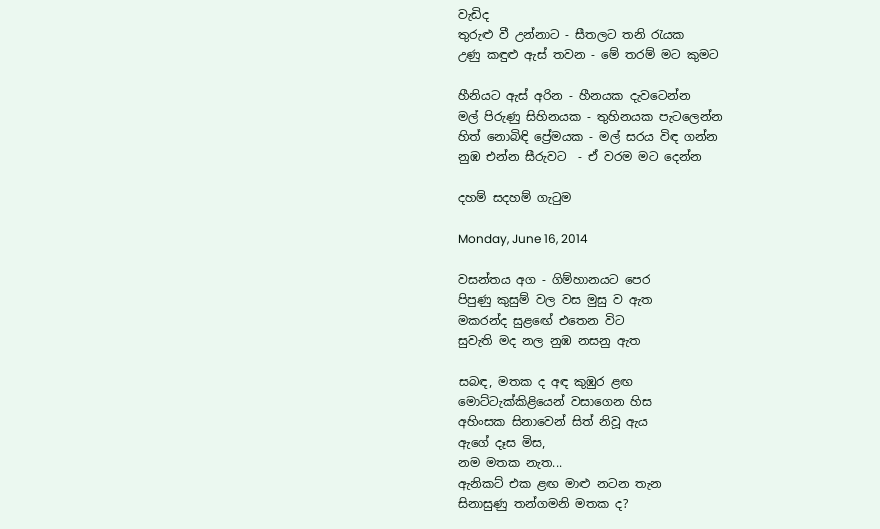වැඩිද
තුරුළු වී උන්නාට - සීතලට තනි රැයක
උණු කඳුළු ඇස් තවන - මේ තරම් මට කුමට

හීනියට ඇස් අරින - හීනයක දැවටෙන්න
මල් පිරුණු සිහිනයක - තුහිනයක පැටලෙන්න
හිත් නොබිඳි ප්‍රේමයක - මල් සරය විඳ ගන්න
නුඹ එන්න සීරුවට  - ඒ වරම මට දෙන්න

දහම් සදහම් ගැටුම

Monday, June 16, 2014

වසන්තය අග - ගිම්හානයට පෙර
පිපුණු කුසුම් වල වස මුසු ව ඇත
මකරන්ද සුළඟේ එතෙන විට
සුවැති මද නල නුඹ නසනු ඇත

සබඳ, මතක ද අඳ කුඹුර ළඟ
මොට්ටැක්කිළියෙන් වසාගෙන හිස
අහිංසක සිනාවෙන් සිත් නිවූ ඇය
ඇගේ දෑස මිස,
නම මතක නැත...
ඇනිකට් එක ළඟ මාළු නටන තැන
සිනාසුණු තන්ගමනි මතක ද?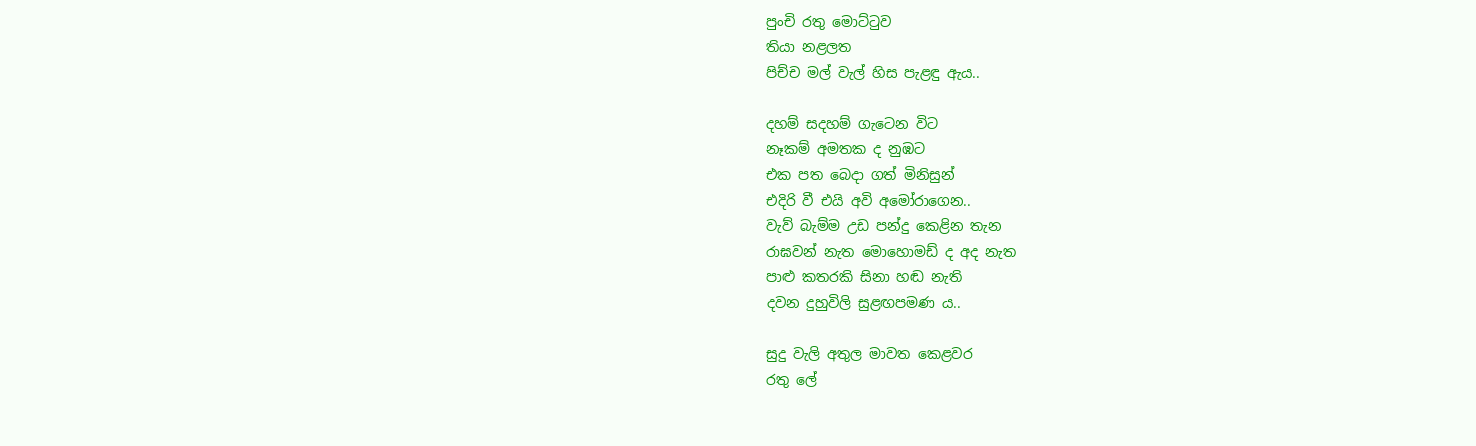පුංචි රතු මොට්ටුව
තියා නළලත
පිච්ච මල් වැල් හිස පැළඳු ඇය..

දහම් සදහම් ගැටෙන විට
නෑකම් අමතක ද නුඹට
එක පත බෙදා ගත් මිනිසුන්
එදිරි වී එයි අවි අමෝරාගෙන..
වැව් බැම්ම උඩ පන්දු කෙළින තැන
රාඝවන් නැත මොහොමඩ් ද අද නැත
පාළු කතරකි සිනා හඬ නැති
දවන දුහුවිලි සුළඟපමණ ය..

සුදු වැලි අතුල මාවත කෙළවර
රතු ලේ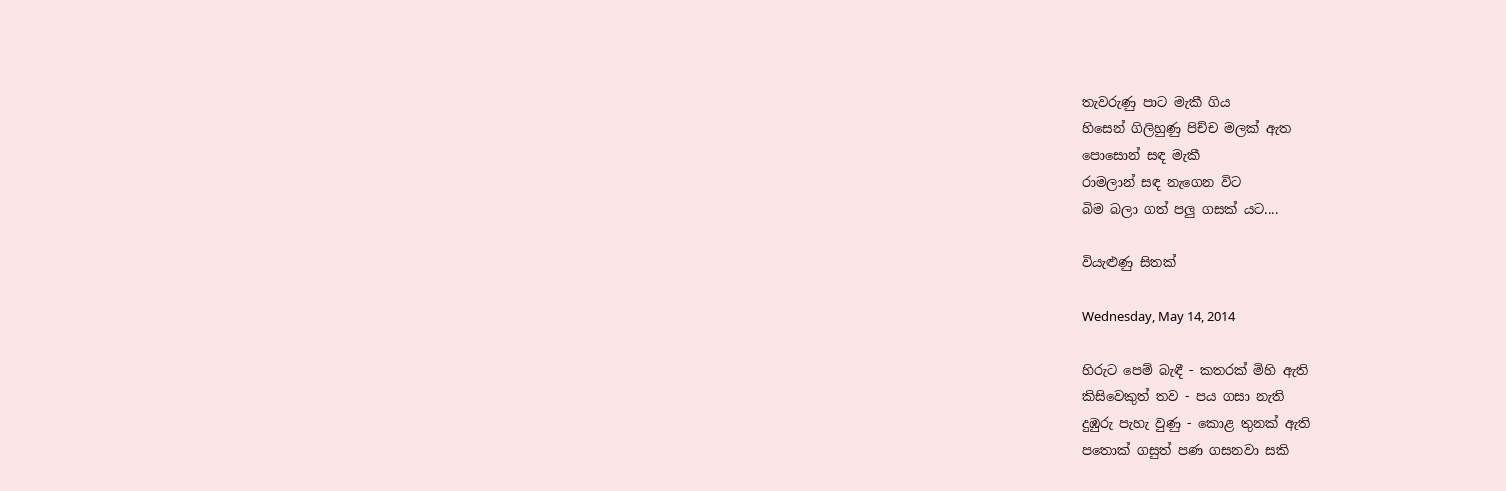තැවරුණු පාට මැකී ගිය
හිසෙන් ගිලිහුණු පිච්ච මලක් ඇත
පොසොන් සඳ මැකී
රාමලාන් සඳ නැගෙන විට
බිම බලා ගත් පලු ගසක් යට....

වියැළුණු සිතක්

Wednesday, May 14, 2014

හිරුට පෙම් බැඳී - කතරක් මිහි ඇති
කිසිවෙකුත් තව - පය ගසා නැති
දුඹුරු පැහැ වුණු - කොළ තුනක් ඇති
පතොක් ගසුත් පණ ගසනවා සකි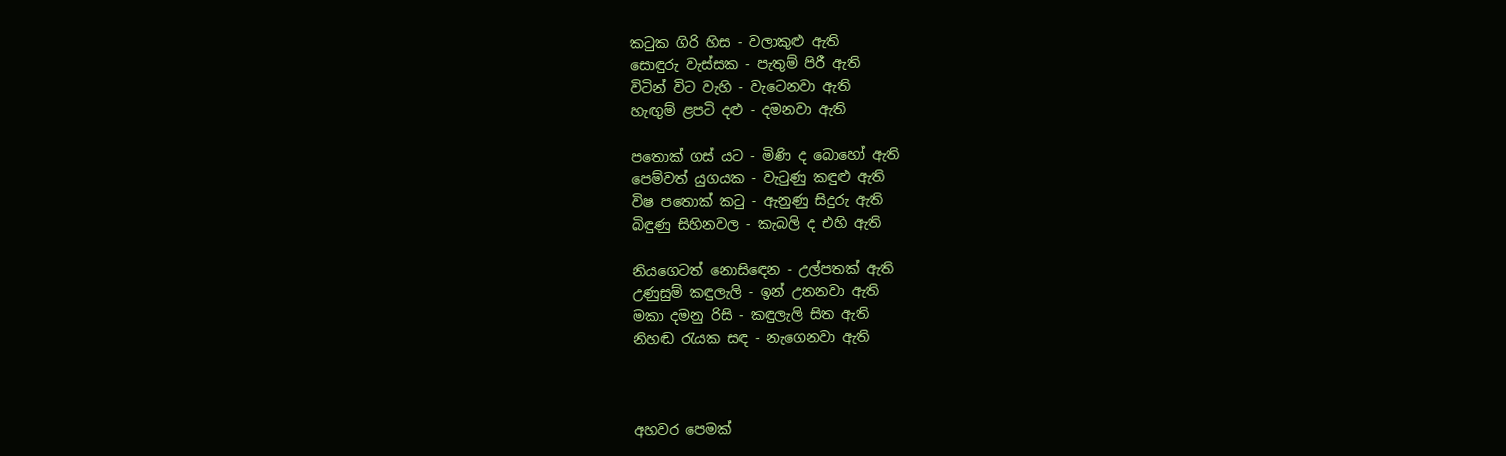කටුක ගිරි හිස - වලාකුළු ඇති
සොඳුරු වැස්සක - පැතුම් පිරී ඇති
විටින් විට වැහි - වැටෙනවා ඇති
හැඟුම් ළපටි දළු - දමනවා ඇති

පතොක් ගස් යට - මිණි ද බොහෝ ඇති
පෙම්වත් යුගයක - වැටුණු කඳුළු ඇති
විෂ පතොක් කටු - ඇනුණු සිදුරු ඇති
බිඳුණු සිහිනවල - කැබලි ද එහි ඇති

නියගෙටත් නොසිඳෙන - උල්පතක් ඇති
උණුසුම් කඳුලැලි - ඉන් උනනවා ඇති
මකා දමනු රිසි - කඳුලැලි සිත ඇති
නිහඬ රැයක සඳ - නැගෙනවා ඇති



අහවර පෙමක්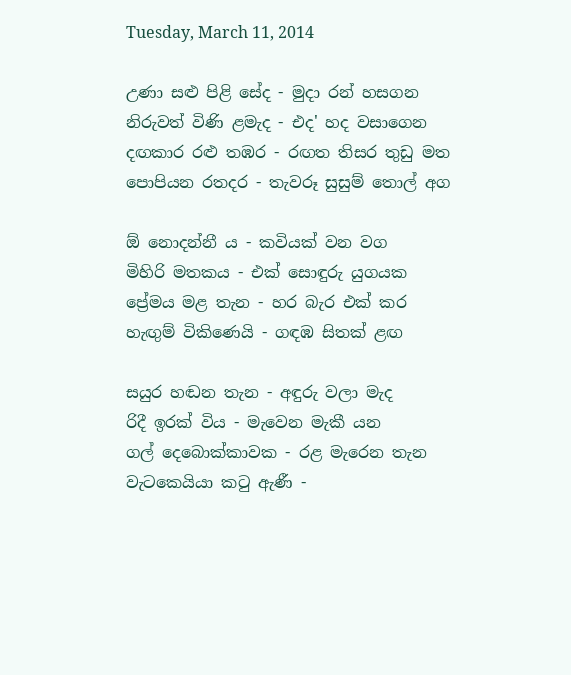Tuesday, March 11, 2014

උණා සළු පිළි සේද - මුදා රන් හසගන
නිරුවත් විණි ළමැද - එද' හද වසාගෙන
දඟකාර රළු තඹර - රඟත තිසර තුඩු මත
පොපියන රතදර - තැවරූ සුසුම් තොල් අග

ඕ නොදන්නී ය - කවියක් වන වග
මිහිරි මතකය - එක් සොඳුරු යුගයක
ප්‍රේමය මළ තැන - හර බැර එක් කර
හැඟුම් විකිණෙයි - ගඳඹ සිතක් ළඟ

සයුර හඬන තැන - අඳුරු වලා මැද
රිදී ඉරක් විය - මැවෙන මැකී යන
ගල් දෙබොක්කාවක - රළ මැරෙන තැන
වැටකෙයියා කටු ඇණී -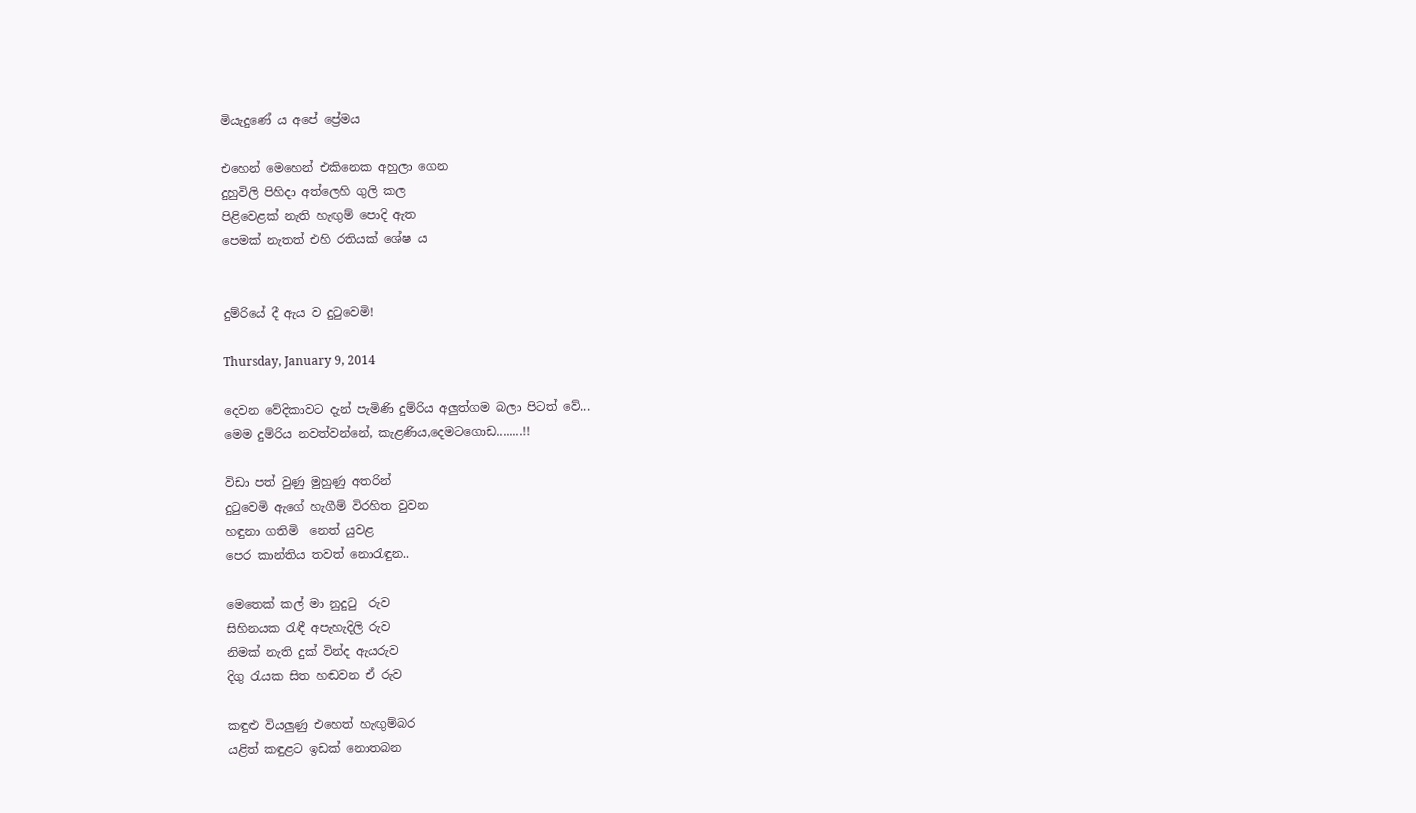මියැදුණේ ය අපේ ප්‍රේමය

එහෙන් මෙහෙන් එකිනෙක අහුලා ගෙන
දුහුවිලි පිහිදා අත්ලෙහි ගුලි කල
පිළිවෙළක් නැති හැඟුම් පොදි ඇත
පෙමක් නැතත් එහි රතියක් ශේෂ ය


දුම්රියේ දී ඇය ව දුටුවෙමි!

Thursday, January 9, 2014

දෙවන වේදිකාවට දැන් පැමිණි දුම්රිය අලුත්ගම බලා පිටත් වේ...
මෙම දුම්රිය නවත්වන්නේ, කැළණිය,දෙමටගොඩ........!!

විඩා පත් වුණු මුහුණු අතරින්
දුටුවෙමි ඇගේ හැගීම් විරහිත වුවන
හඳුනා ගතිමි  නෙත් යුවළ
පෙර කාන්තිය තවත් නොරැඳුන..

මෙතෙක් කල් මා නුදුටු  රුව
සිහිනයක රැඳී අපැහැදිලි රුව
නිමක් නැති දුක් වින්ද ඇයරුව
දිගු රැයක සිත හඬවන ඒ රුව

කඳුළු වියලුණු එහෙත් හැඟුම්බර
යළිත් කඳුළට ඉඩක් නොතබන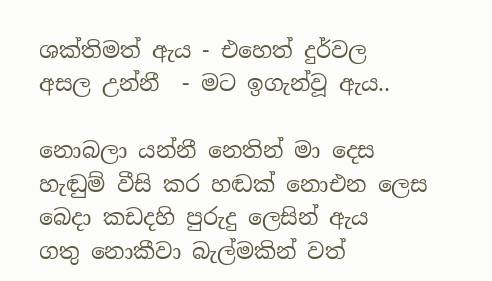ශක්තිමත් ඇය - එහෙත් දුර්වල
අසල උන්නී  - මට ඉගැන්වූ ඇය..

නොබලා යන්නී නෙතින් මා දෙස
හැඬුම් වීසි කර හඬක් නොඑන ලෙස
බෙදා කඩදහි පුරුදු ලෙසින් ඇය
ගතු නොකීවා බැල්මකින් වත්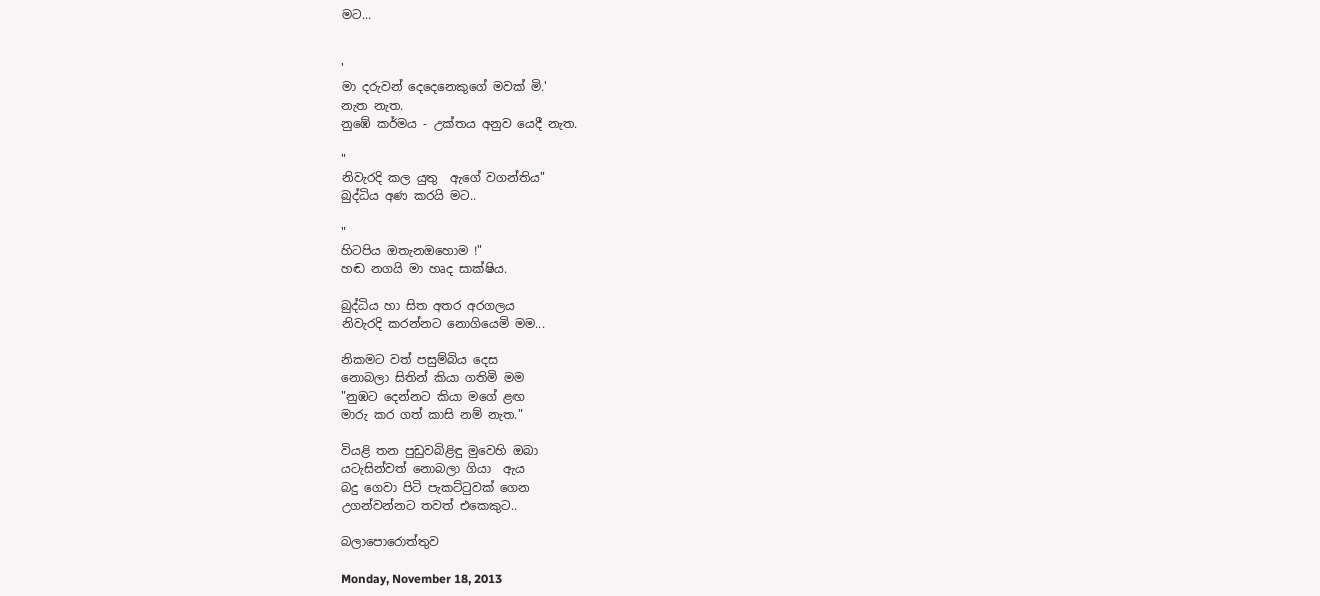මට...


'
මා දරුවන් දෙදෙනෙකුගේ මවක් මි.'
නැත නැත.
නුඹේ කර්මය - උක්තය අනුව යෙදී නැත.

"
නිවැරදි කල යුතු  ඇගේ වගන්තිය"
බුද්ධිය අණ කරයි මට..

"
හිටපිය ඔතැනඔහොම !"
හඬ නගයි මා හෘද සාක්ෂිය.

බුද්ධිය හා සිත අතර අරගලය
නිවැරදි කරන්නට නොගියෙමි මම...

නිකමට වත් පසුම්බිය දෙස
නොබලා සිතින් කියා ගතිමි මම
"නුඹට දෙන්නට කියා මගේ ළඟ
මාරු කර ගත් කාසි නම් නැත."

වියළි තන පුඩුවබිළිඳු මුවෙහි ඔබා
යටැසින්වත් නොබලා ගියා  ඇය
බදු ගෙවා පිටි පැකට්ටුවක් ගෙන
උගන්වන්නට තවත් එකෙකුට..

බලාපොරොත්තුව

Monday, November 18, 2013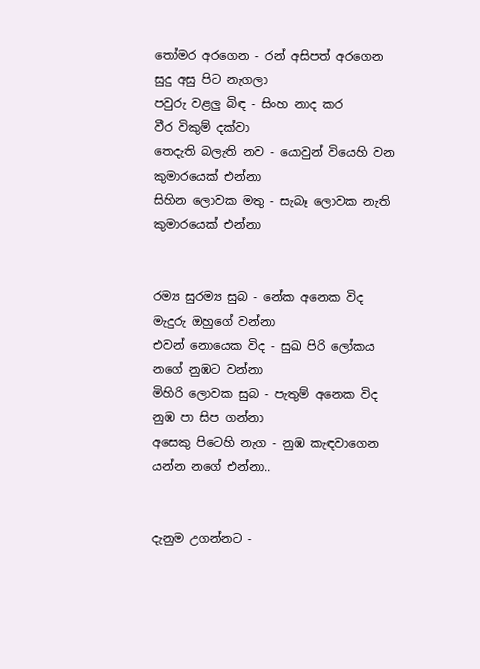තෝමර අරගෙන - රන් අසිපත් අරගෙන
සුදු අසු පිට නැගලා
පවුරු වළලු බිඳ - සිංහ නාද කර
වීර විකුම් දක්වා
තෙදැති බලැති නව - යොවුන් වියෙහි වන
කුමාරයෙක් එන්නා
සිහින ලොවක මතු - සැබෑ ලොවක නැති
කුමාරයෙක් එන්නා


රම්‍ය සුරම්‍ය සුබ - නේක අනෙක විද
මැදුරු ඔහුගේ වන්නා
එවන් නොයෙක විද - සුඛ පිරි ලෝකය
නගේ නුඹට වන්නා
මිහිරි ලොවක සුබ - පැතුම් අනෙක විද
නුඹ පා සිප ගන්නා
අසෙකු පිටෙහි නැග - නුඹ කැඳවාගෙන
යන්න නගේ එන්නා..


දැනුම උගන්නට -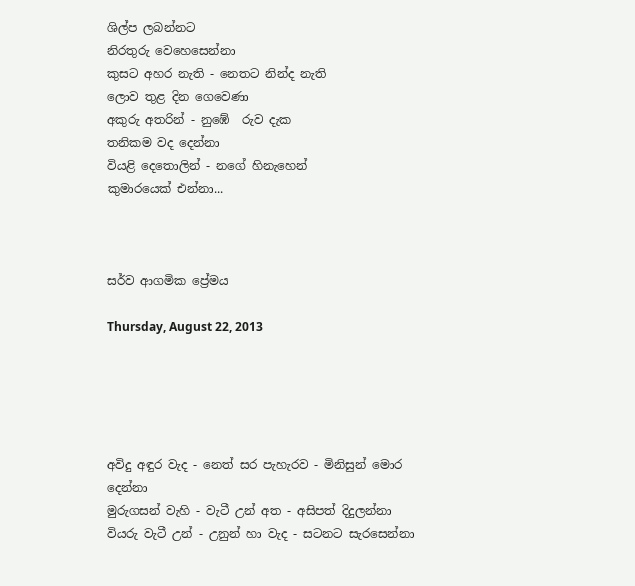ශිල්ප ලබන්නට
නිරතුරු වෙහෙසෙන්නා
කුසට අහර නැති - නෙතට නින්ද නැති
ලොව තුළ දින ගෙවෙණා
අකුරු අතරින් - නුඹේ  රුව දැක
තනිකම වද දෙන්නා
වියළි දෙතොලින් - නගේ හිනැහෙන්
කුමාරයෙක් එන්නා...



සර්ව ආගමික ප්‍රේමය

Thursday, August 22, 2013





අවිදු අඳුර වැද - නෙත් සර පැහැරව - මිනිසුන් මොර දෙන්නා
මුරුගසන් වැහි - වැටී උන් අත - අසිපත් දිදුලන්නා
වියරු වැටී උන් - උනුන් හා වැද - සටනට සැරසෙන්නා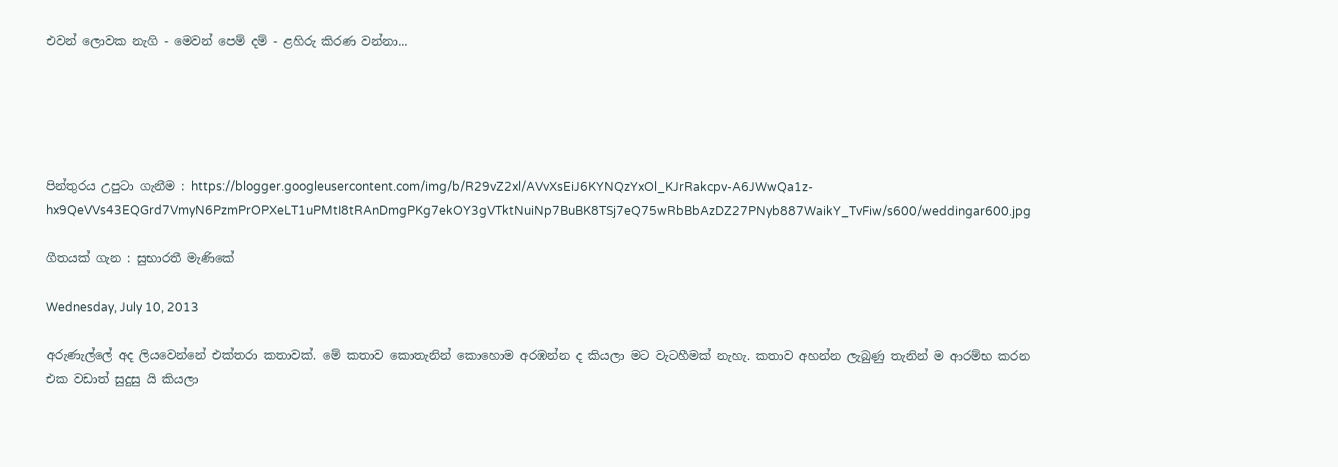එවන් ලොවක නැගි - මෙවන් පෙම් දම් - ළහිරු කිරණ වන්නා...





පින්තුරය උපුටා ගැනීම : https://blogger.googleusercontent.com/img/b/R29vZ2xl/AVvXsEiJ6KYNQzYxOl_KJrRakcpv-A6JWwQa1z-hx9QeVVs43EQGrd7VmyN6PzmPrOPXeLT1uPMtI8tRAnDmgPKg7ekOY3gVTktNuiNp7BuBK8TSj7eQ75wRbBbAzDZ27PNyb887WaikY_TvFiw/s600/weddingar600.jpg

ගීතයක් ගැන : සුභාරතී මැණිකේ

Wednesday, July 10, 2013

අරුණැල්ලේ අද ලියවෙන්නේ එක්තරා කතාවක්. මේ කතාව කොතැනින් කොහොම අරඹන්න ද කියලා මට වැටහීමක් නැහැ. කතාව අහන්න ලැබුණු තැනින් ම ආරම්භ කරන එක වඩාත් සුදුසු යි කියලා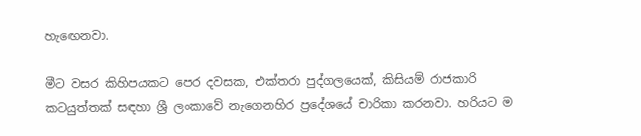හැඟෙනවා.

මීට වසර කිහිපයකට පෙර දවසක, එක්තරා පුද්ගලයෙක්, කිසියම් රාජකාරි කටයුත්තක් සඳහා ශ්‍රී ලංකාවේ නැගෙනහිර ප්‍රදේශයේ චාරිකා කරනවා. හරියට ම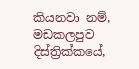කියනවා නම්, මඩකලපුව දිස්ත්‍රික්කයේ,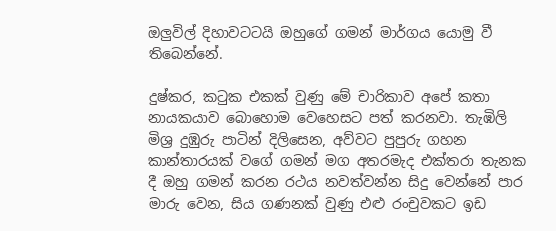ඔලුවිල් දිහාවටටයි ඔහුගේ ගමන් මාර්ගය යොමු වී තිබෙන්නේ.

දුෂ්කර, කටුක එකක් වුණු මේ චාරිකාව අපේ කතා නායකයාව බොහොම වෙහෙසට පත් කරනවා. තැඹිලි මිශ්‍ර දුඹුරු පාටින් දිලිසෙන, අව්වට පුපුරු ගහන කාන්තාරයක් වගේ ගමන් මග අතරමැද එක්තරා තැනක දී ඔහු ගමන් කරන රථය නවත්වන්න සිදු වෙන්නේ පාර මාරු වෙන, සිය ගණනක් වුණු එළු රංචුවකට ඉඩ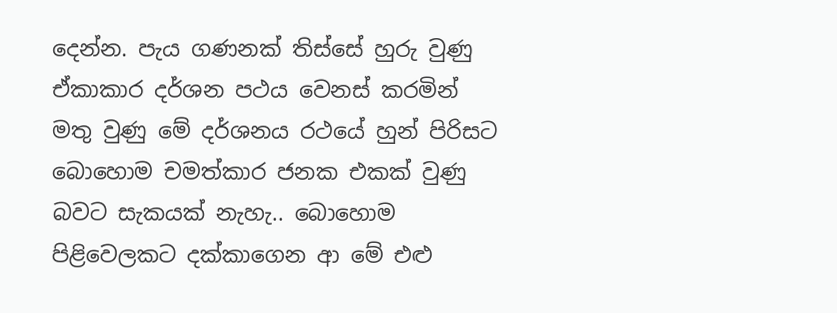දෙන්න. පැය ගණනක් තිස්සේ හුරු වුණු ඒකාකාර දර්ශන පථය වෙනස් කරමින් මතු වුණු මේ දර්ශනය රථයේ හුන් පිරිසට බොහොම චමත්කාර ජනක එකක් වුණු බවට සැකයක් නැහැ.. බොහොම පිළිවෙලකට දක්කාගෙන ආ මේ එළු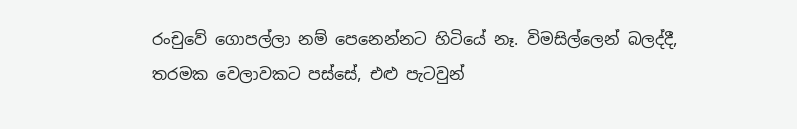රංචුවේ ගොපල්ලා නම් පෙනෙන්නට හිටියේ නෑ. විමසිල්ලෙන් බලද්දී, තරමක වෙලාවකට පස්සේ, එළු පැටවුන්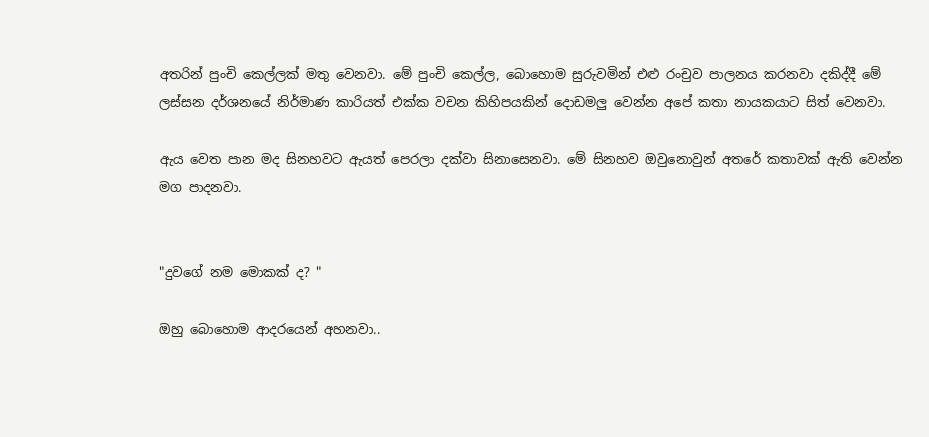අතරින් පුංචි කෙල්ලක් මතු වෙනවා. මේ පුංචි කෙල්ල, බොහොම සුරුවමින් එළු රංචුව පාලනය කරනවා දකිද්දී මේ ලස්සන දර්ශනයේ නිර්මාණ කාරියත් එක්ක වචන කිහිපයකින් දොඩමලු වෙන්න අපේ කතා නායකයාට සිත් වෙනවා.

ඇය වෙත පාන මද සිනහවට ඇයත් පෙරලා දක්වා සිනාසෙනවා. මේ සිනහව ඔවුනොවුන් අතරේ කතාවක් ඇති වෙන්න මග පාදනවා.


"දුවගේ නම මොකක් ද? "

ඔහු බොහොම ආදරයෙන් අහනවා..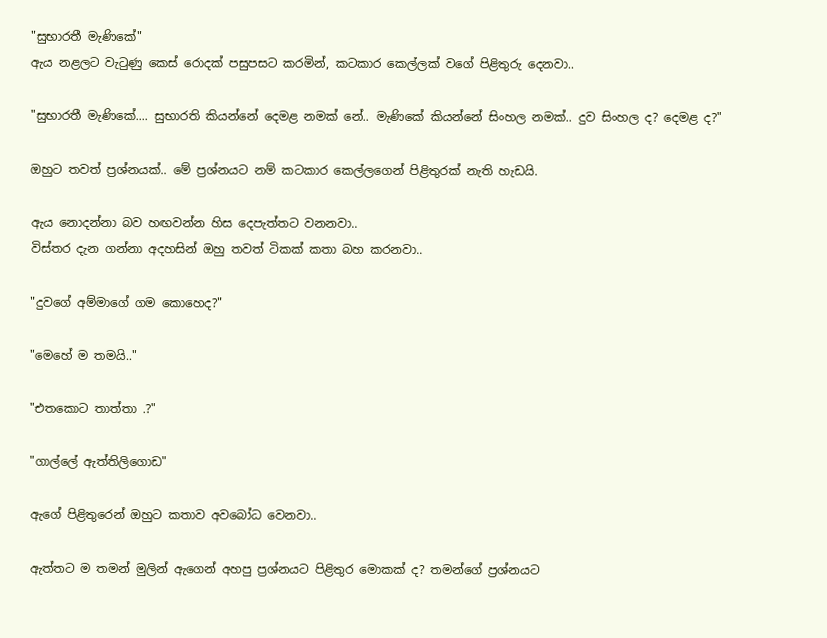"සුභාරතී මැණිකේ"
ඇය නළලට වැටුණු කෙස් රොදක් පසුපසට කරමින්, කටකාර කෙල්ලක් වගේ පිළිතුරු දෙනවා..

"සුභාරතී මැණිකේ.... සුභාරති කියන්නේ දෙමළ නමක් නේ.. මැණිකේ කියන්නේ සිංහල නමක්.. දුව සිංහල ද? දෙමළ ද?"

ඔහුට තවත් ප්‍රශ්නයක්.. මේ ප්‍රශ්නයට නම් කටකාර කෙල්ලගෙන් පිළිතුරක් නැති හැඩයි.

ඇය නොදන්නා බව හඟවන්න හිස දෙපැත්තට වනනවා..
විස්තර දැන ගන්නා අදහසින් ඔහු තවත් ටිකක් කතා බහ කරනවා..

"දුවගේ අම්මාගේ ගම කොහෙද?"

"මෙහේ ම තමයි.."

"එතකොට තාත්තා .?"

"ගාල්ලේ ඇත්තිලිගොඩ"

ඇගේ පිළිතුරෙන් ඔහුට කතාව අවබෝධ වෙනවා..

ඇත්තට ම තමන් මුලින් ඇගෙන් අහපු ප්‍රශ්නයට පිළිතුර මොකක් ද? තමන්ගේ ප්‍රශ්නයට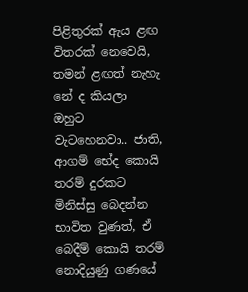පිළිතුරක් ඇය ළඟ විතරක් නෙවෙයි, තමන් ළඟත් නැහැ නේ ද කියලා ඔහුට වැටහෙනවා.. ජාති, ආගම් භේද කොයි තරම් දුරකට මිනිස්සු බෙදන්න භාවිත වුණත්, ඒ බෙදීම් කොයි තරම් නොදියුණු ගණයේ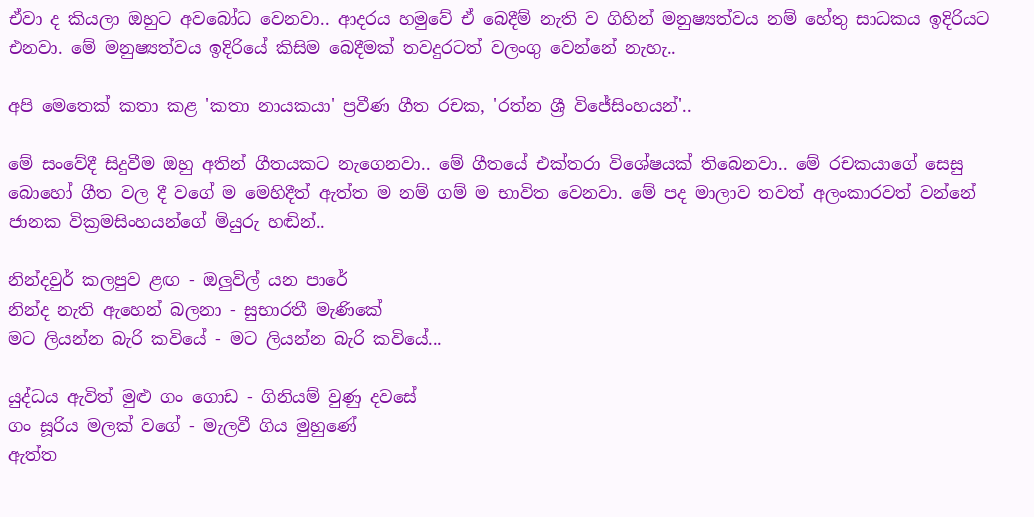ඒවා ද කියලා ඔහුට අවබෝධ වෙනවා.. ආදරය හමුවේ ඒ බෙදීම් නැති ව ගිහින් මනුෂ්‍යත්වය නම් හේතු සාධකය ඉදිරියට එනවා. මේ මනුෂ්‍යත්වය ඉදිරියේ කිසිම බෙදීමක් තවදුරටත් වලංගු වෙන්නේ නැහැ..

අපි මෙතෙක් කතා කළ 'කතා නායකයා' ප්‍රවීණ ගීත රචක, 'රත්න ශ්‍රී විජේසිංහයන්'..

මේ සංවේදී සිදුවීම ඔහු අතින් ගීතයකට නැගෙනවා.. මේ ගීතයේ එක්තරා විශේෂයක් තිබෙනවා.. මේ රචකයාගේ සෙසු බොහෝ ගීත වල දී වගේ ම මෙහිදීත් ඇත්ත ම නම් ගම් ම භාවිත වෙනවා. මේ පද මාලාව තවත් අලංකාරවත් වන්නේ ජානක වික්‍රමසිංහයන්ගේ මියුරු හඬින්..

නින්දවුර් කලපුව ළඟ - ඔලුවිල් යන පාරේ
නින්ද නැති ඇහෙන් බලනා - සුභාරතී මැණිකේ
මට ලියන්න බැරි කවියේ - මට ලියන්න බැරි කවියේ...

යුද්ධය ඇවිත් මුළු ගං ගොඩ - ගිනියම් වුණු දවසේ
ගං සූරිය මලක් වගේ - මැලවී ගිය මුහුණේ
ඇත්ත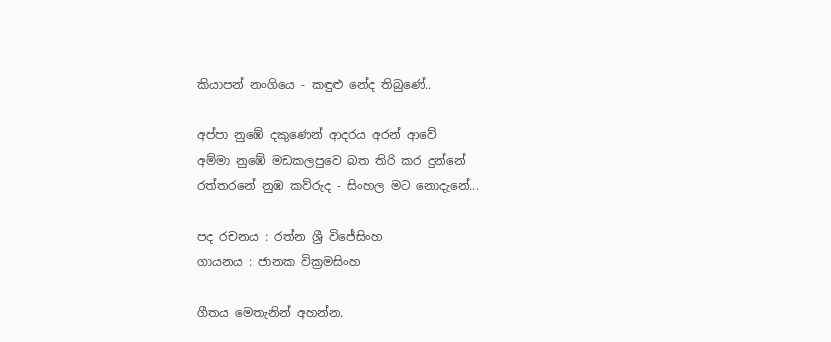කියාපන් නංගියෙ - කඳුළු නේද තිබුණේ..

අප්පා නුඹේ දකුණෙන් ආදරය අරන් ආවේ
අම්මා නුඹේ මඩකලපුවෙ බත තිරි කර දුන්නේ
රත්තරනේ නුඹ කව්රුද - සිංහල මට නොදැනේ...

පද රචනය : රත්න ශ්‍රී විජේසිංහ
ගායනය : ජානක වික්‍රමසිංහ

ගීතය මෙතැනින් අහන්න.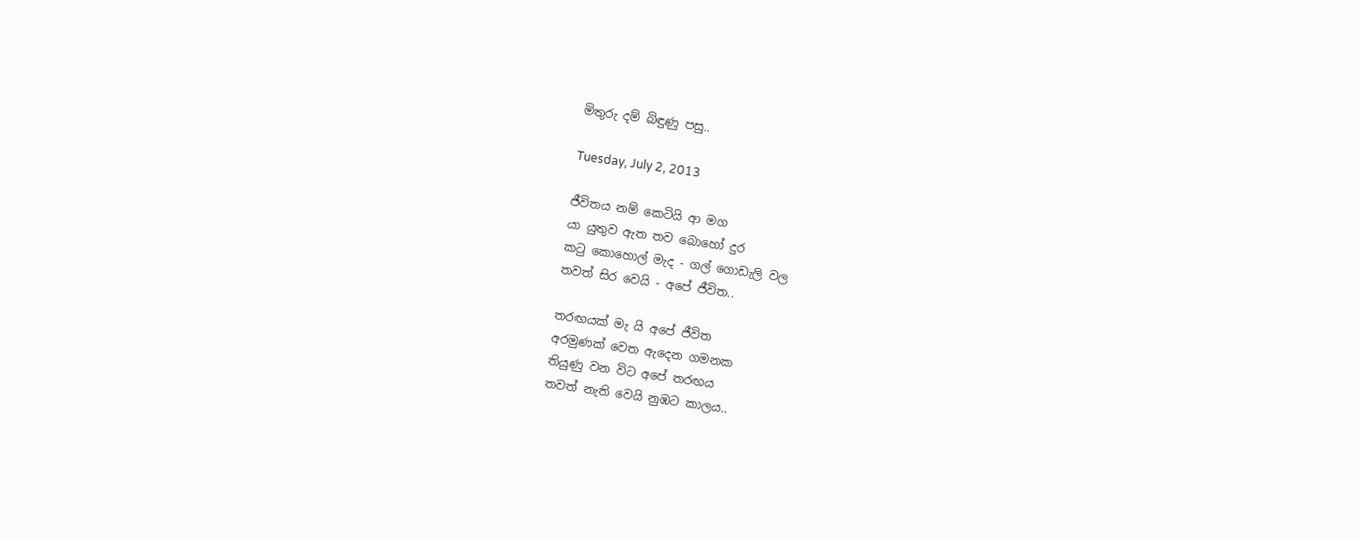මිතුරු දම් බිඳුණු පසු..

Tuesday, July 2, 2013

ජීවිතය නම් කෙටියි ආ මග
යා යුතුව ඇත තව බොහෝ දුර
කටු කොහොල් මැද - ගල් ගොඩැලි වල
තවත් සිර වෙයි - අපේ ජීවිත..

තරඟයක් මැ යි අපේ ජීවිත
අරමුණක් වෙත ඇදෙන ගමනක
තියුණු වන විට අපේ තරඟය
තවත් නැති වෙයි නුඹට කාලය..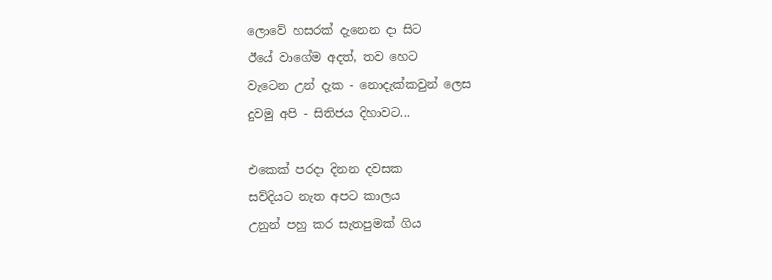ලොවේ හසරක් දැනෙන දා සිට
ඊයේ වාගේම අදත්, තව හෙට
වැටෙන උන් දැක - නොදැක්කවුන් ලෙස
දුවමු අපි - සිතිජය දිහාවට...

එකෙක් පරදා දිනන දවසක
සව්දියට නැත අපට කාලය
උනුන් පහු කර සැතපුමක් ගිය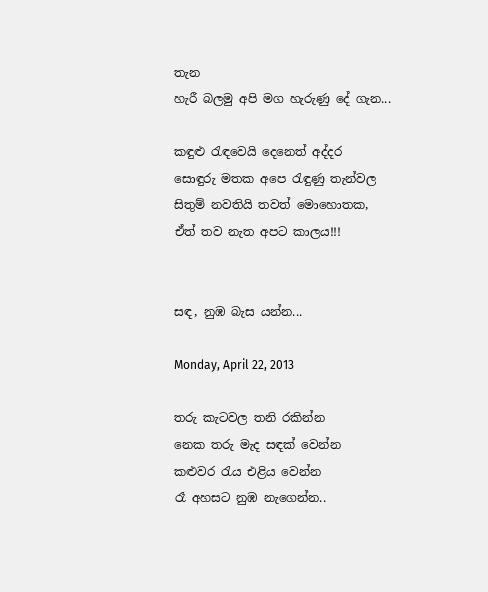තැන
හැරී බලමු අපි මග හැරුණු දේ ගැන...

කඳුළු රැඳවෙයි දෙනෙත් අද්දර
සොඳුරු මතක අපෙ රැඳුණු තැන්වල
සිතුම් නවතියි තවත් මොහොතක,
ඒත් තව නැත අපට කාලය!!!


සඳ, නුඹ බැස යන්න...

Monday, April 22, 2013

තරු කැටවල තනි රකින්න
නෙක තරු මැද සඳක් වෙන්න
කළුවර රැය එළිය වෙන්න
රෑ අහසට නුඹ නැගෙන්න..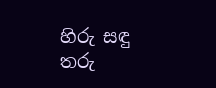හිරු සඳු තරු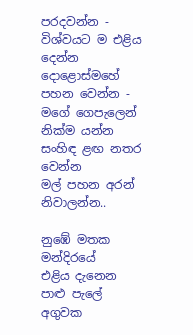පරදවන්න - විශ්වයට ම එළිය දෙන්න
දොළොස්මහේ පහන වෙන්න - මගේ ගෙපැලෙන් නික්ම යන්න
සංහිඳ ළඟ නතර වෙන්න
මල් පහන අරන් නිවාලන්න..

නුඹේ මතක මන්දිරයේ
එළිය දැනෙන පාළු පැලේ
අගුවක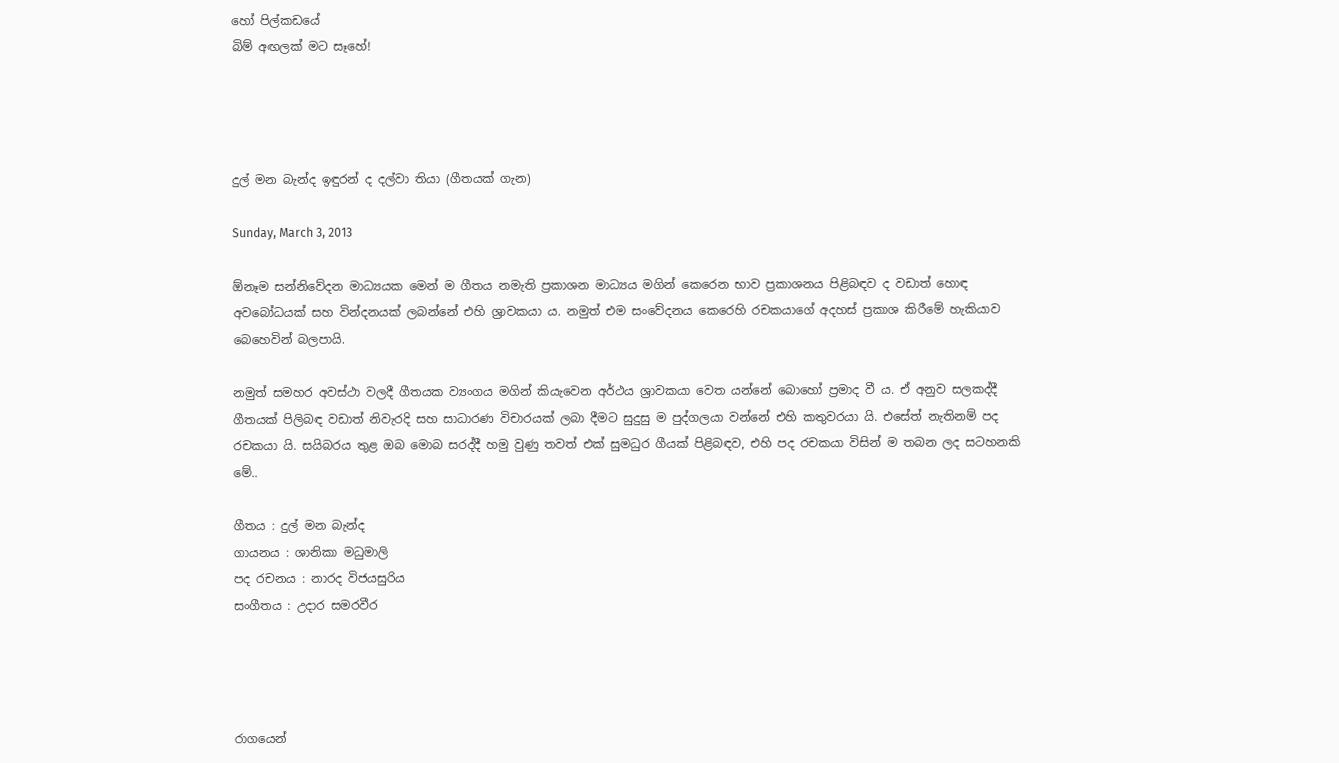හෝ පිල්කඩයේ
බිම් අඟලක් මට සෑහේ!




දුල් මන බැන්ද ඉඳුරන් ද දල්වා තියා (ගීතයක් ගැන)

Sunday, March 3, 2013

ඕනෑම සන්නිවේදන මාධ්‍යයක මෙන් ම ගීතය නමැති ප්‍රකාශන මාධ්‍යය මගින් කෙරෙන භාව ප්‍රකාශනය පිළිබඳව ද වඩාත් හොඳ අවබෝධයක් සහ වින්දනයක් ලබන්නේ එහි ශ්‍රාවකයා ය. නමුත් එම සංවේදනය කෙරෙහි රචකයාගේ අදහස් ප්‍රකාශ කිරීමේ හැකියාව බෙහෙවින් බලපායි.

නමුත් සමහර අවස්ථා වලදී ගීතයක ව්‍යංගය මගින් කියැවෙන අර්ථය ශ්‍රාවකයා වෙත යන්නේ බොහෝ ප්‍රමාද වී ය. ඒ අනුව සලකද්දී ගීතයක් පිලිබඳ වඩාත් නිවැරදි සහ සාධාරණ විචාරයක් ලබා දීමට සුදුසු ම පුද්ගලයා වන්නේ එහි කතුවරයා යි. එසේත් නැතිනම් පද රචකයා යි. සයිබරය තුළ ඔබ මොබ සරද්දී හමු වුණු තවත් එක් සුමධුර ගීයක් පිළිබඳව, එහි පද රචකයා විසින් ම තබන ලද සටහනකි මේ..

ගීතය : දුල් මන බැන්ද
ගායනය : ශානිකා මධුමාලි
පද රචනය : නාරද විජයසුරිය
සංගීතය : උදාර සමරවීර




රාගයෙන්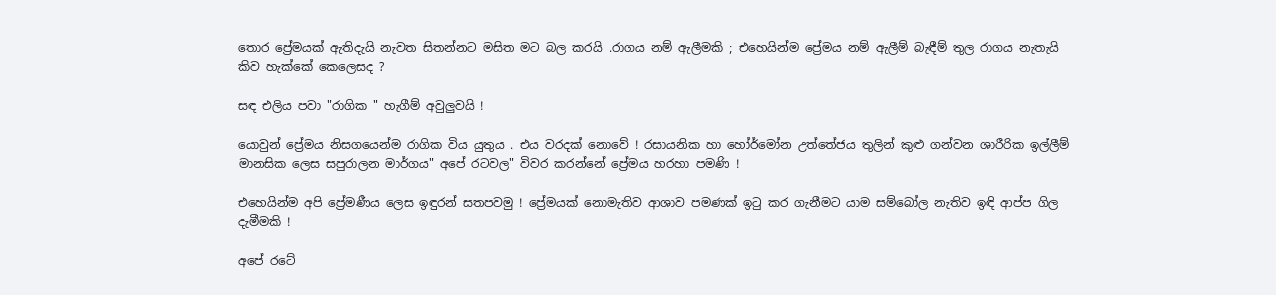තොර ප්‍රේමයක් ඇතිදැයි නැවත සිතන්නට මසිත මට බල කරයි .රාගය නම් ඇලීමකි ; එහෙයින්ම ප්‍රේමය නම් ඇලීම් බැඳීම් තුල රාගය නැතැයි කිව හැක්කේ කෙලෙසද ?

සඳ එලිය පවා "රාගික " හැගීම් අවුලුවයි !

යොවුන් ප්‍රේමය නිසගයෙන්ම රාගික විය යුතුය . එය වරදක් නොවේ ! රසායනික හා හෝර්මෝන උත්තේජය තුලින් කුළු ගන්වන ශාරීරික ඉල්ලීම් මානසික ලෙස සපුරාලන මාර්ගය" අපේ රටවල" විවර කරන්නේ ප්‍රේමය හරහා පමණි !

එහෙයින්ම අපි ප්‍රේමණීය ලෙස ඉඳුරන් සතපවමු ! ප්‍රේමයක් නොමැතිව ආශාව පමණක් ඉටු කර ගැනීමට යාම සම්බෝල නැතිව ඉඳි ආප්ප ගිල දැමීමකි !

අපේ රටේ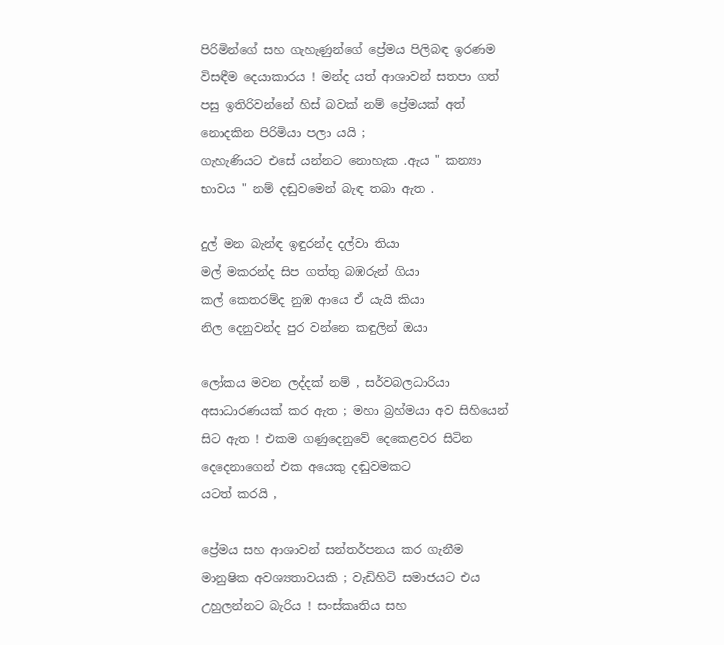පිරිමින්ගේ සහ ගැහැණුන්ගේ ප්‍රේමය පිලිබඳ ඉරණම විසඳීම දෙයාකාරය ! මන්ද යත් ආශාවන් සතපා ගත් පසු ඉතිරිවන්නේ හිස් බවක් නම් ප්‍රේමයක් අත් නොදකින පිරිමියා පලා යයි ;
ගැහැණියට එසේ යන්නට නොහැක .ඇය " කන්‍යා භාවය " නම් දඬුවමෙන් බැඳ තබා ඇත .

දුල් මන බැන්ඳ ඉඳුරන්ද දල්වා තියා
මල් මකරන්ද සිප ගත්තු බඹරුන් ගියා
කල් කෙතරම්ද නුඹ ආයෙ ඒ යැයි කියා
නිල දෙනුවන්ද පුර වන්නෙ කඳුලින් ඔයා

ලෝකය මවන ලද්දක් නම් , සර්වබලධාරියා අසාධාරණයක් කර ඇත ; මහා බ්‍රහ්මයා අව සිහියෙන් සිට ඇත ! එකම ගණුදෙනුවේ දෙකෙළවර සිටින දෙදෙනාගෙන් එක අයෙකු දඬුවමකට
යටත් කරයි ,

ප්‍රේමය සහ ආශාවන් සන්තර්පනය කර ගැනීම මානුෂික අවශ්‍යතාවයකි ; වැඩිහිටි සමාජයට එය උහුලන්නට බැරිය ! සංස්කෘතිය සහ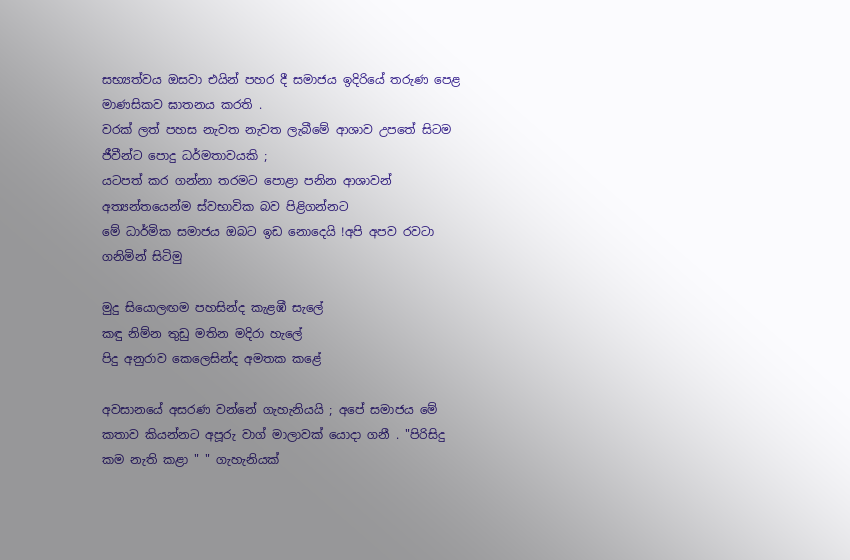සභ්‍යත්වය ඔසවා එයින් පහර දී සමාජය ඉදිරියේ තරුණ පෙළ මාණසිකව ඝාතනය කරති .
වරක් ලත් පහස නැවත නැවත ලැබීමේ ආශාව උපතේ සිටම ජීවීන්ට පොදු ධර්මතාවයකි ;
යටපත් කර ගන්නා තරමට පොළා පනින ආශාවන් අත්‍යන්තයෙන්ම ස්වභාවික බව පිළිගන්නට
මේ ධාර්මික සමාජය ඔබට ඉඩ නොදෙයි !අපි අපව රවටා ගනිමින් සිටිමු

මුදු සියොලඟම පහසින්ද කැළඹී සැලේ
කඳු නිම්න තුඩු මතින මදිරා හැලේ
පිදු අනුරාව කෙලෙසින්ද අමතක කළේ

අවසානයේ අසරණ වන්නේ ගැහැනියයි ; අපේ සමාජය මේ කතාව කියන්නට අපූරු වාග් මාලාවක් යොදා ගනී . "පිරිසිදු කම නැති කළා " " ගැහැනියක්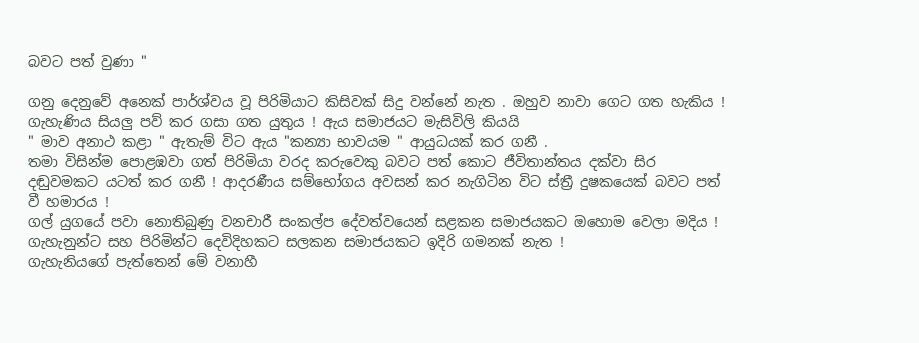බවට පත් වුණා "

ගනු දෙනුවේ අනෙක් පාර්ශ්වය වූ පිරිමියාට කිසිවක් සිදු වන්නේ නැත . ඔහුව නාවා ගෙට ගත හැකිය ! ගැහැණිය සියලු පව් කර ගසා ගත යුතුය ! ඇය සමාජයට මැසිවිලි කියයි
" මාව අනාථ කළා " ඇතැම් විට ඇය "කන්‍යා භාවයම " ආයුධයක් කර ගනී .
තමා විසින්ම පොළඹවා ගත් පිරිමියා වරද කරුවෙකු බවට පත් කොට ජීවිතාන්තය දක්වා සිර දඬුවමකට යටත් කර ගනී ! ආදරණීය සම්භෝගය අවසන් කර නැගිටින විට ස්ත්‍රී දුෂකයෙක් බවට පත් වී හමාරය !
ගල් යුගයේ පවා නොතිබුණු වනචාරී සංකල්ප දේවත්වයෙන් සළකන සමාජයකට ඔහොම වෙලා මදිය !
ගැහැනුන්ට සහ පිරිමින්ට දෙවිදිහකට සලකන සමාජයකට ඉදිරි ගමනක් නැත !
ගැහැනියගේ පැත්තෙන් මේ වනාහී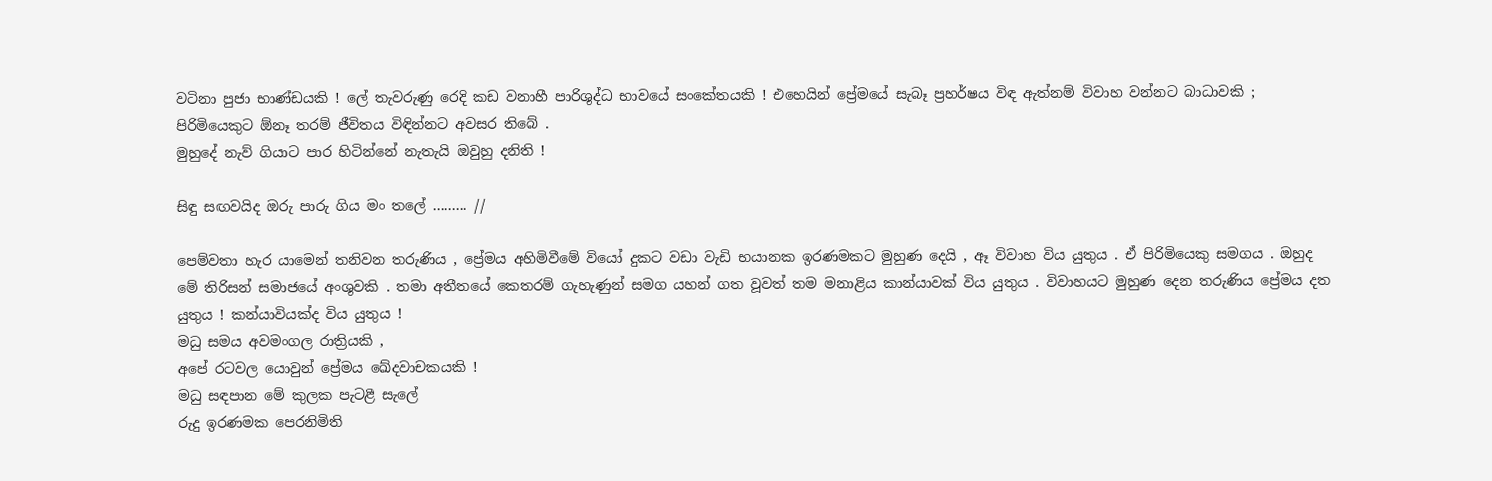වටිනා පුජා භාණ්ඩයකි ! ලේ තැවරුණු රෙදි කඩ වනාහී පාරිශුද්ධ භාවයේ සංකේතයකි ! එහෙයින් ප්‍රේමයේ සැබෑ ප්‍රහර්ෂය විඳ ඇත්නම් විවාහ වන්නට බාධාවකි ; පිරිමියෙකුට ඕනෑ තරම් ජීවිතය විඳින්නට අවසර තිබේ .
මුහුදේ නැව් ගියාට පාර හිටින්නේ නැතැයි ඔවුහු දනිති !

සිඳු සඟවයිද ඔරු පාරු ගිය මං තලේ ......... //

පෙම්වතා හැර යාමෙන් තනිවන තරුණිය , ප්‍රේමය අහිමිවීමේ වියෝ දුකට වඩා වැඩි භයානක ඉරණමකට මුහුණ දෙයි , ඈ විවාහ විය යුතුය . ඒ පිරිමියෙකු සමගය . ඔහුද මේ තිරිසන් සමාජයේ අංශුවකි . තමා අතීතයේ කෙතරම් ගැහැණුන් සමග යහන් ගත වූවත් තම මනාළිය කාන්යාවක් විය යුතුය . විවාහයට මුහුණ දෙන තරුණිය ප්‍රේමය දත යුතුය ! කන්යාවියක්ද විය යුතුය !
මධු සමය අවමංගල රාත්‍රියකි ,
අපේ රටවල යොවුන් ප්‍රේමය ඛේදවාචකයකි !
මධු සඳපාන මේ කුලක පැටළී සැලේ
රුදු ඉරණමක පෙරනිමිති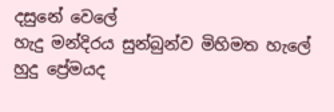දසුනේ වෙලේ
හැදු මන්දිරය සුන්බුන්ව මිහිමත හැලේ
හුදු ප්‍රේමයද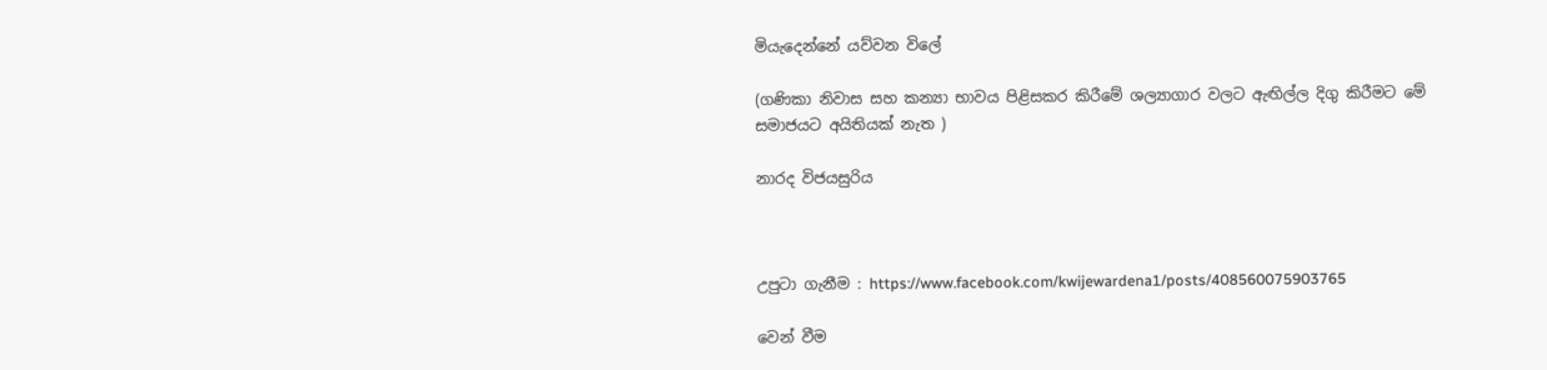මියැදෙන්නේ යව්වන විලේ

(ගණිකා නිවාස සහ කන්‍යා භාවය පිළිසකර කිරීමේ ශල්‍යාගාර වලට ඇඟිල්ල දිගු කිරීමට මේ සමාජයට අයිතියක් නැත )

නාරද විජයසුරිය



උපුටා ගැනීම : https://www.facebook.com/kwijewardena1/posts/408560075903765

වෙන් වීම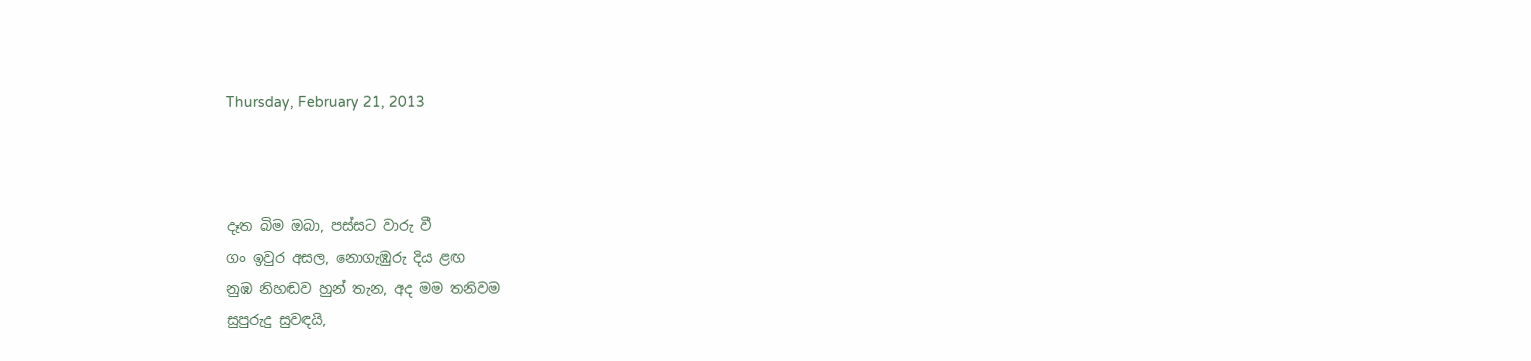Thursday, February 21, 2013



දෑත බිම ඔබා, පස්සට වාරු වී
ගං ඉවුර අසල, නොගැඹුරු දිය ළඟ
නුඹ නිහඬව හුන් තැන, අද මම තනිවම
සුපුරුදු සුවඳයි,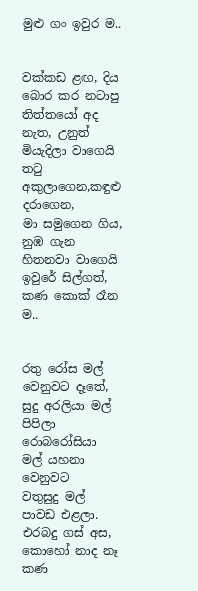මුළු ගං ඉවුර ම..


වක්කඩ ළඟ, දිය බොර කර නටාපු
තිත්තයෝ අද නැත, උනුත් මියැදිලා වාගෙයි
තටු අකුලාගෙන,කඳුළු දරාගෙන,
මා සමුගෙන ගිය, නුඹ ගැන හිතනවා වාගෙයි
ඉවුරේ සිල්ගත්, කණ කොක් රෑන ම..


රතු රෝස මල් වෙනුවට දෑතේ,
සුදු අරලියා මල් පිපිලා
රොබරෝසියා මල් යහනා වෙනුවට
වතුසුදු මල් පාවඩ එළලා.
එරබදු ගස් අස, කොහෝ නාද නෑ
කණ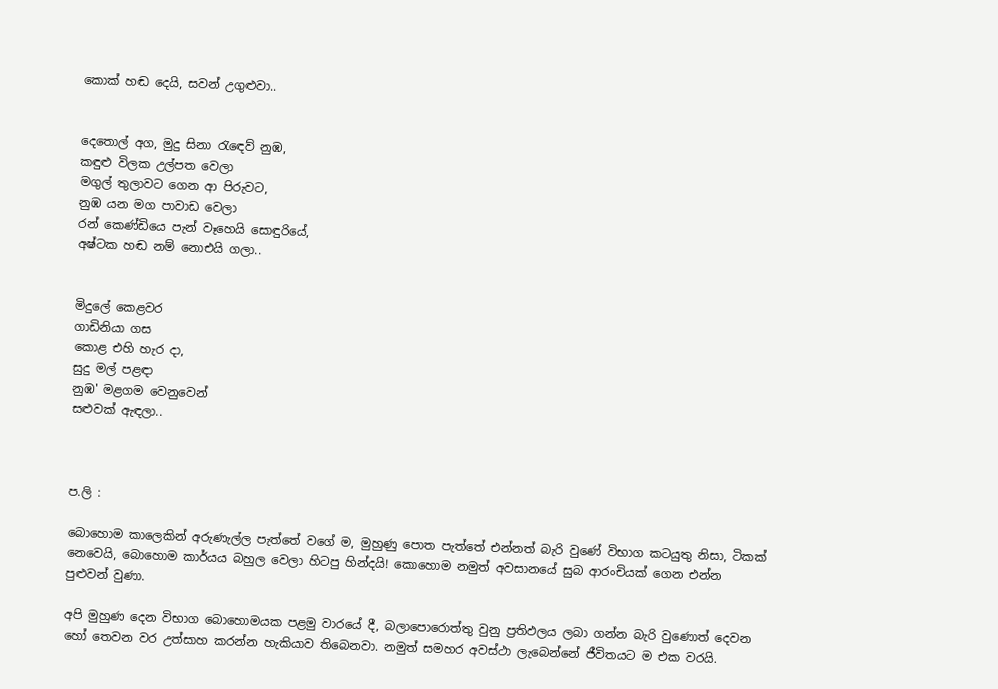කොක් හඬ දෙයි, සවන් උගුළුවා..


දෙතොල් අග, මුදු සිනා රැඳෙව් නුඹ,
කඳුළු විලක උල්පත වෙලා
මගුල් තුලාවට ගෙන ආ පිරුවට,
නුඹ යන මග පාවාඩ වෙලා
රන් කෙණ්ඩියෙ පැන් වෑහෙයි සොඳුරියේ,
අෂ්ටක හඬ නම් නොඑයි ගලා..


මිදුලේ කෙළවර
ගාඩිනියා ගස
කොළ එහි හැර දා,
සුදු මල් පළඳා
නුඹ' මළගම වෙනුවෙන්
සළුවක් ඇඳලා..



ප.ලි :

බොහොම කාලෙකින් අරුණැල්ල පැත්තේ වගේ ම, මුහුණු පොත පැත්තේ එන්නත් බැරි වුණේ විභාග කටයුතු නිසා, ටිකක් නෙවෙයි, බොහොම කාර්යය බහුල වෙලා හිටපු හින්දයි! කොහොම නමුත් අවසානයේ සුබ ආරංචියක් ගෙන එන්න පුළුවන් වුණා.

අපි මුහුණ දෙන විභාග බොහොමයක පළමු වාරයේ දී, බලාපොරොත්තු වුනු ප්‍රතිඵලය ලබා ගන්න බැරි වුණොත් දෙවන හෝ තෙවන වර උත්සාහ කරන්න හැකියාව තිබෙනවා. නමුත් සමහර අවස්ථා ලැබෙන්නේ ජීවිතයට ම එක වරයි.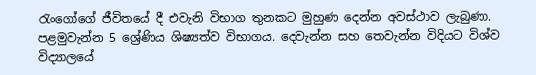රැංගෝගේ ජීවිතයේ දී එවැනි විභාග තුනකට මුහුණ දෙන්න අවස්ථාව ලැබුණා. පළමුවැන්න 5 ශ්‍රේණිය ශිෂ්‍යත්ව විභාගය. දෙවැන්න සහ තෙවැන්න විදියට විශ්ව විද්‍යාලයේ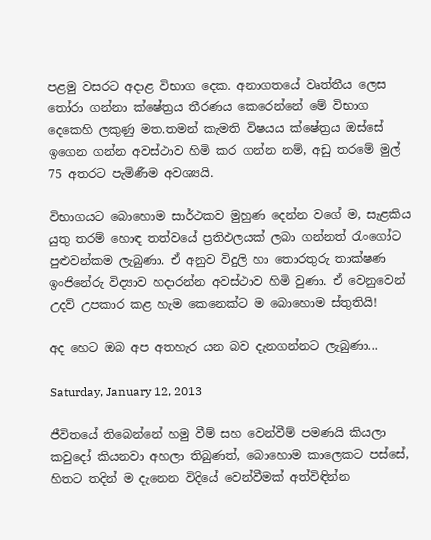පළමු වසරට අදාළ විභාග දෙක. අනාගතයේ වෘත්තීය ලෙස තෝරා ගන්නා ක්ෂේත්‍රය තීරණය කෙරෙන්නේ මේ විභාග දෙකෙහි ලකුණු මත.තමන් කැමති විෂයය ක්ෂේත්‍රය ඔස්සේ ඉගෙන ගන්න අවස්ථාව හිමි කර ගන්න නම්, අඩු තරමේ මුල් 75 අතරට පැමිණීම අවශ්‍යයි.

විභාගයට බොහොම සාර්ථකව මුහුණ දෙන්න වගේ ම, සැළකිය යුතු තරම් හොඳ තත්වයේ ප්‍රතිඵලයක් ලබා ගන්නත් රැංගෝට පුළුවන්කම ලැබුණා. ඒ අනුව විදුලි හා තොරතුරු තාක්ෂණ ඉංජිනේරු විද්‍යාව හදාරන්න අවස්ථාව හිමි වුණා. ඒ වෙනුවෙන් උදව් උපකාර කළ හැම කෙනෙක්ට ම බොහොම ස්තුතියි!

අද හෙට ඔබ අප අතහැර යන බව දැනගන්නට ලැබුණා...

Saturday, January 12, 2013

ජීවිතයේ තිබෙන්නේ හමු වීම් සහ වෙන්වීම් පමණයි කියලා කවුදෝ කියනවා අහලා තිබුණත්, බොහොම කාලෙකට පස්සේ, හිතට තදින් ම දැනෙන විදියේ වෙන්වීමක් අත්විඳින්න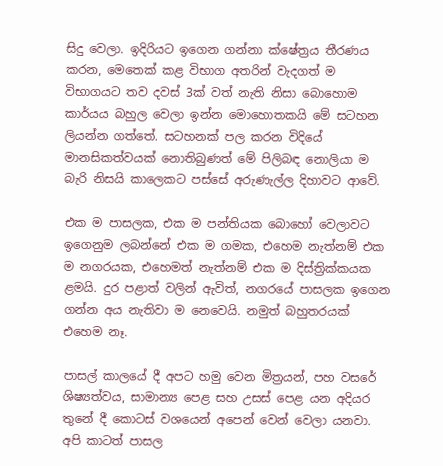සිදු වෙලා. ඉදිරියට ඉගෙන ගන්නා ක්ෂේත්‍රය තීරණය කරන, මෙතෙක් කළ විභාග අතරින් වැදගත් ම විභාගයට තව දවස් 3ක් වත් නැති නිසා බොහොම කාර්යය බහුල වෙලා ඉන්න මොහොතකයි මේ සටහන ලියන්න ගත්තේ. සටහනක් පල කරන විදියේ මානසිකත්වයක් නොතිබුණත් මේ පිලිබඳ නොලියා ම බැරි නිසයි කාලෙකට පස්සේ අරුණැල්ල දිහාවට ආවේ.

එක ම පාසලක, එක ම පන්තියක බොහෝ වෙලාවට ඉගෙනුම ලබන්නේ එක ම ගමක, එහෙම නැත්නම් එක ම නගරයක, එහෙමත් නැත්නම් එක ම දිස්ත්‍රික්කයක ළමයි. දුර පළාත් වලින් ඇවිත්, නගරයේ පාසලක ඉගෙන ගන්න අය නැතිවා ම නෙවෙයි. නමුත් බහුතරයක් එහෙම නෑ.

පාසල් කාලයේ දී අපට හමු වෙන මිත්‍රයන්, පහ වසරේ ශිෂ්‍යත්වය, සාමාන්‍ය පෙළ සහ උසස් පෙළ යන අදියර තුනේ දී කොටස් වශයෙන් අපෙන් වෙන් වෙලා යනවා. අපි කාටත් පාසල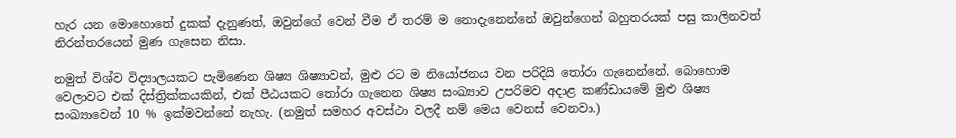හැර යන මොහොතේ දුකක් දැනුණත්, ඔවුන්ගේ වෙන් වීම ඒ තරම් ම නොදැනෙන්නේ ඔවුන්ගෙන් බහුතරයක් පසු කාලිනවත් නිරන්තරයෙන් මුණ ගැසෙන නිසා.

නමුත් විශ්ව විද්‍යාලයකට පැමිණෙන ශිෂ්‍ය ශිෂ්‍යාවන්, මුළු රට ම නියෝජනය වන පරිදියි තෝරා ගැනෙන්නේ. බොහොම වෙලාවට එක් දිස්ත්‍රික්කයකින්, එක් පීඨයකට තෝරා ගැනෙන ශිෂ්‍ය සංඛ්‍යාව උපරිමව අදාළ කණ්ඩායමේ මුළු ශිෂ්‍ය සංඛ්‍යාවෙන් 10 % ඉක්මවන්නේ නැහැ. (නමුත් සමහර අවස්ථා වලදී නම් මෙය වෙනස් වෙනවා.)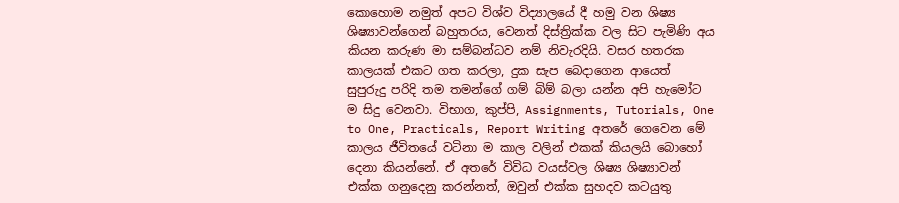කොහොම නමුත් අපට විශ්ව විද්‍යාලයේ දී හමු වන ශිෂ්‍ය ශිෂ්‍යාවන්ගෙන් බහුතරය, වෙනත් දිස්ත්‍රික්ක වල සිට පැමිණි අය කියන කරුණ මා සම්බන්ධව නම් නිවැරදියි. වසර හතරක කාලයක් එකට ගත කරලා, දුක සැප බෙදාගෙන ආයෙත් සුපුරුදු පරිදි තම තමන්ගේ ගම් බිම් බලා යන්න අපි හැමෝට ම සිදු වෙනවා. විභාග, කුප්පි, Assignments, Tutorials, One to One, Practicals, Report Writing අතරේ ගෙවෙන මේ කාලය ජීවිතයේ වටිනා ම කාල වලින් එකක් කියලයි බොහෝ දෙනා කියන්නේ. ඒ අතරේ විවිධ වයස්වල ශිෂ්‍ය ශිෂ්‍යාවන් එක්ක ගනුදෙනු කරන්නත්, ඔවුන් එක්ක සුහදව කටයුතු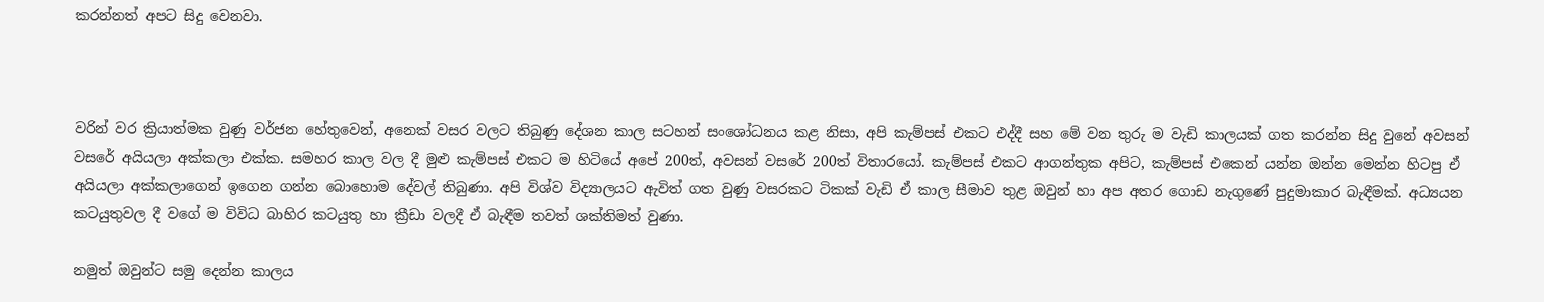කරන්නත් අපට සිදු වෙනවා.



වරින් වර ක්‍රියාත්මක වුණු වර්ජන හේතුවෙන්, අනෙක් වසර වලට තිබුණු දේශන කාල සටහන් සංශෝධනය කළ නිසා, අපි කැම්පස් එකට එද්දී සහ මේ වන තුරු ම වැඩි කාලයක් ගත කරන්න සිදු වුනේ අවසන් වසරේ අයියලා අක්කලා එක්ක. සමහර කාල වල දී මුළු කැම්පස් එකට ම හිටියේ අපේ 200ත්, අවසන් වසරේ 200ත් විතාරයෝ. කැම්පස් එකට ආගන්තුක අපිට, කැම්පස් එකෙන් යන්න ඔන්න මෙන්න හිටපු ඒ අයියලා අක්කලාගෙන් ඉගෙන ගන්න බොහොම දේවල් තිබුණා. අපි විශ්ව විද්‍යාලයට ඇවිත් ගත වුණු වසරකට ටිකක් වැඩි ඒ කාල සීමාව තුළ ඔවුන් හා අප අතර ගොඩ නැගුණේ පුදුමාකාර බැඳීමක්. අධ්‍යයන කටයුතුවල දී වගේ ම විවිධ බාහිර කටයුතු හා ක්‍රීඩා වලදී ඒ බැඳීම තවත් ශක්තිමත් වුණා.

නමුත් ඔවුන්ට සමු දෙන්න කාලය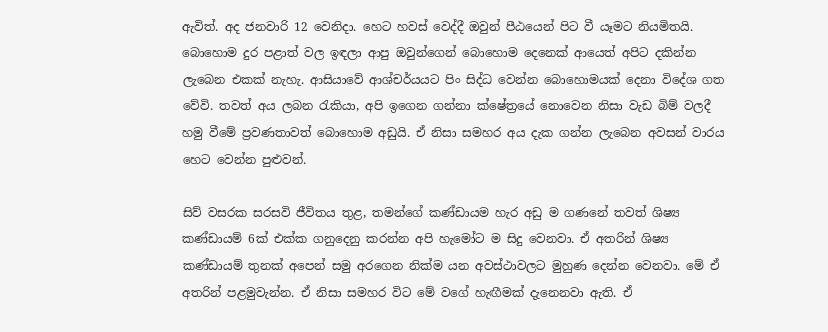ඇවිත්. අද ජනවාරි 12 වෙනිදා. හෙට හවස් වෙද්දී ඔවුන් පීඨයෙන් පිට වී යෑමට නියමිතයි. බොහොම දුර පළාත් වල ඉඳලා ආපු ඔවුන්ගෙන් බොහොම දෙනෙක් ආයෙත් අපිට දකින්න ලැබෙන එකක් නැහැ. ආසියාවේ ආශ්චර්යයට පිං සිද්ධ වෙන්න බොහොමයක් දෙනා විදේශ ගත වේවි. තවත් අය ලබන රැකියා, අපි ඉගෙන ගන්නා ක්ෂේත්‍රයේ නොවෙන නිසා වැඩ බිම් වලදී හමු වීමේ ප්‍රවණතාවත් බොහොම අඩුයි. ඒ නිසා සමහර අය දැක ගන්න ලැබෙන අවසන් වාරය හෙට වෙන්න පුළුවන්.

සිව් වසරක සරසවි ජීවිතය තුළ, තමන්ගේ කණ්ඩායම හැර අඩු ම ගණනේ තවත් ශිෂ්‍ය කණ්ඩායම් 6ක් එක්ක ගනුදෙනු කරන්න අපි හැමෝට ම සිදු වෙනවා. ඒ අතරින් ශිෂ්‍ය කණ්ඩායම් තුනක් අපෙන් සමු අරගෙන නික්ම යන අවස්ථාවලට මුහුණ දෙන්න වෙනවා. මේ ඒ අතරින් පළමුවැන්න. ඒ නිසා සමහර විට මේ වගේ හැඟීමක් දැනෙනවා ඇති. ඒ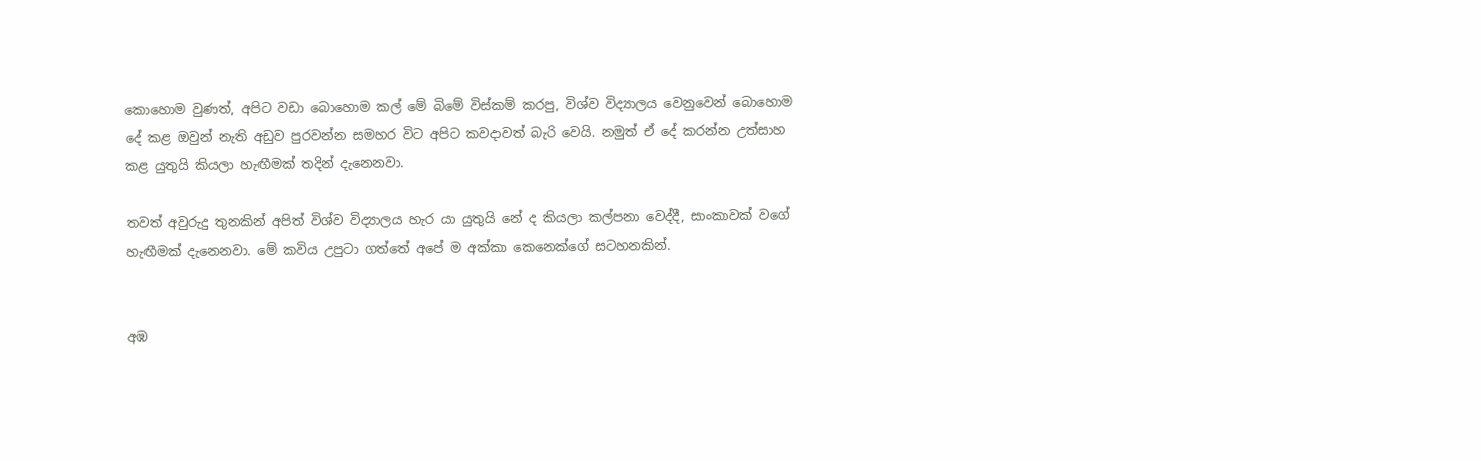කොහොම වුණත්, අපිට වඩා බොහොම කල් මේ බිමේ විස්කම් කරපු, විශ්ව විද්‍යාලය වෙනුවෙන් බොහොම දේ කළ ඔවුන් නැති අඩුව පුරවන්න සමහර විට අපිට කවදාවත් බැරි වෙයි. නමුත් ඒ දේ කරන්න උත්සාහ කළ යුතුයි කියලා හැඟීමක් තදින් දැනෙනවා.

තවත් අවුරුදු තුනකින් අපිත් විශ්ව විද්‍යාලය හැර යා යුතුයි නේ ද කියලා කල්පනා වෙද්දී, සාංකාවක් වගේ හැඟීමක් දැනෙනවා. මේ කවිය උපුටා ගත්තේ අපේ ම අක්කා කෙනෙක්ගේ සටහනකින්.


අඹ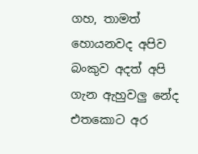ගහ, තාමත් හොයනවද අපිව
බංකුව අදත් අපි ගැන ඇහුවලු නේද
එතකොට අර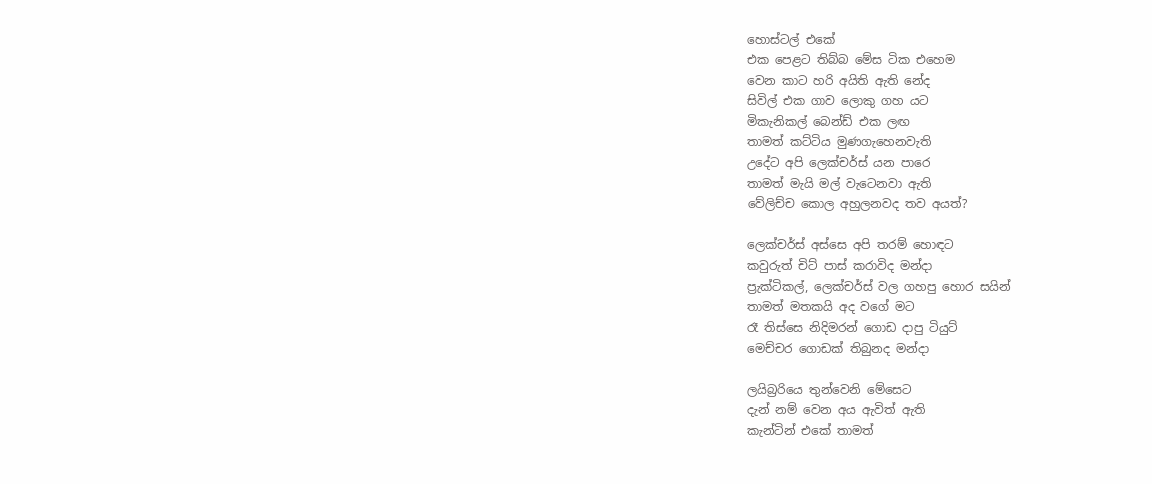හොස්ටල් එකේ
එක පෙළට තිබ්බ මේස ටික එහෙම
වෙන කාට හරි අයිති ඇති නේද
සිවිල් එක ගාව ලොකු ගහ යට
මිකැනිකල් බෙන්ඩ් එක ලඟ
තාමත් කට්ටිය මුණගැහෙනවැති
උදේට අපි ලෙක්චර්ස් යන පාරෙ
තාමත් මැයි මල් වැටෙනවා ඇති
වේලිච්ච කොල අහුලනවද තව අයත්?

ලෙක්චර්ස් අස්සෙ අපි තරම් හොඳට
කවුරුත් චිට් පාස් කරාවිද මන්දා
ප්‍රැක්ටිකල්, ලෙක්චර්ස් වල ගහපු හොර සයින්
තාමත් මතකයි අද වගේ මට
රෑ තිස්සෙ නිදිමරන් ගොඩ දාපු ටියුට්
මෙච්චර ගොඩක් තිබුනද මන්දා

ලයිබ්‍රරියෙ තුන්වෙනි මේසෙට
දැන් නම් වෙන අය ඇවිත් ඇති
කැන්ටින් එකේ තාමත්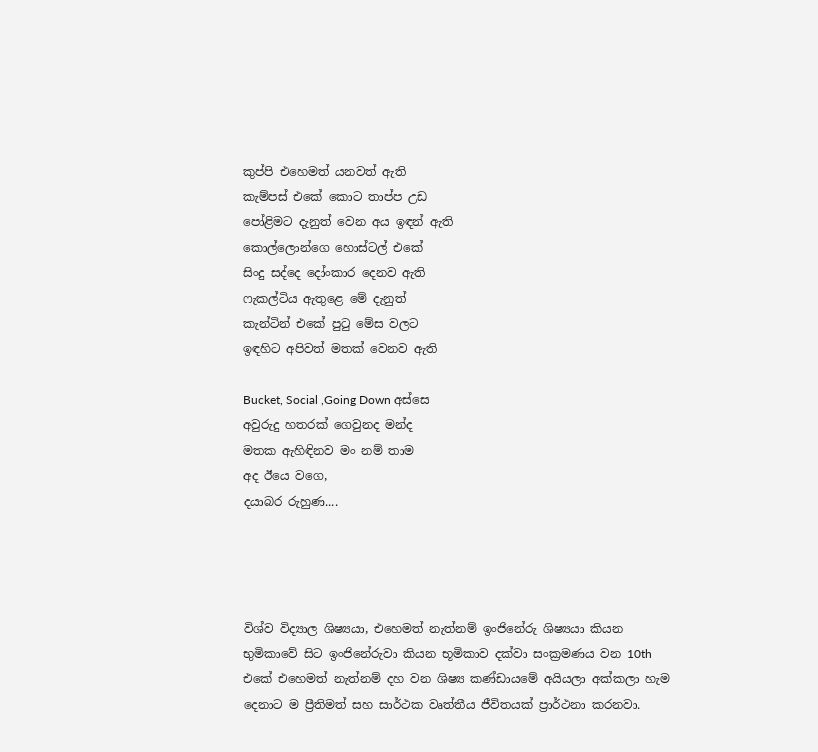කුප්පි එහෙමත් යනවත් ඇති
කැම්පස් එකේ කොට තාප්ප උඩ
පෝළිමට දැනුත් වෙන අය ඉඳන් ඇති
කොල්ලොන්ගෙ හොස්ටල් එකේ
සිංදු සද්දෙ දෝංකාර දෙනව ඇති
ෆැකල්ටිය ඇතුළෙ මේ දැනුත්
කැන්ටින් එකේ පුටු මේස වලට
ඉඳහිට අපිවත් මතක් වෙනව ඇති

Bucket, Social ,Going Down අස්සෙ
අවුරුදු හතරක් ගෙවුනද මන්ද
මතක ඇහිඳිනව මං නම් තාම
අද ඊයෙ වගෙ,
දයාබර රුහුණ....




විශ්ව විද්‍යාල ශිෂ්‍යයා, එහෙමත් නැත්නම් ඉංජිනේරු ශිෂ්‍යයා කියන භුමිකාවේ සිට ඉංජිනේරුවා කියන භූමිකාව දක්වා සංක්‍රමණය වන 10th එකේ එහෙමත් නැත්නම් දහ වන ශිෂ්‍ය කණ්ඩායමේ අයියලා අක්කලා හැම දෙනාට ම ප්‍රීතිමත් සහ සාර්ථක වෘත්තීය ජීවිතයක් ප්‍රාර්ථනා කරනවා.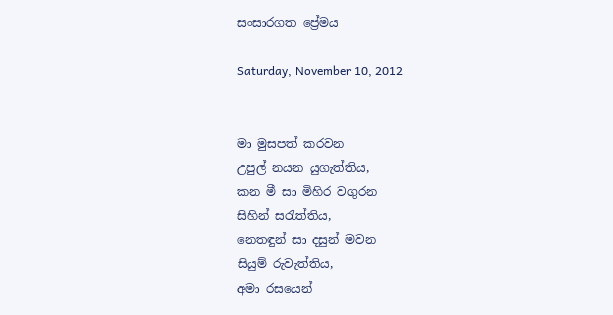සංසාරගත ප්‍රේමය

Saturday, November 10, 2012


මා මුසපත් කරවන
උපුල් නයන යුගැත්තිය,
කන මී සා මිහිර වගුරන
සිහින් සරැත්තිය,
නෙතඳුන් සා දසුන් මවන
සියුම් රුවැත්තිය,
අමා රසයෙන්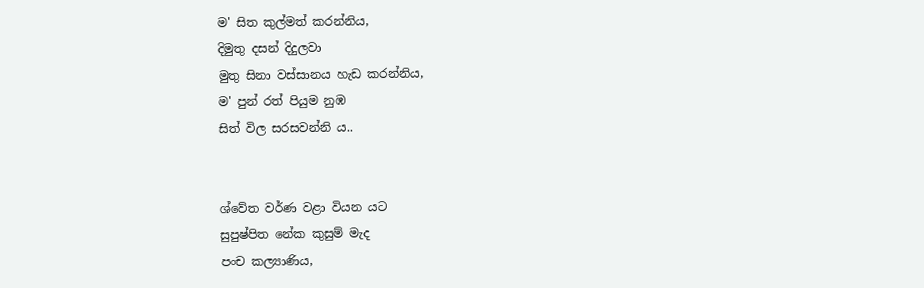ම' සිත කුල්මත් කරන්නිය,
දිමුතු දසන් දිදුලවා
මුතු සිනා වස්සානය හැඩ කරන්නිය,
ම' පුන් රත් පියුම නුඹ
සිත් විල සරසවන්නි ය..


ශ්වේත වර්ණ වළා වියන යට
සුපුෂ්පිත නේක කුසුම් මැද
පංච කල්‍යාණිය,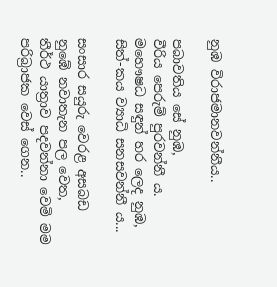නුඹ විරාජමානවන්නීය..

පබාවතිය සේ නුඹ,
වීරිය පෙරුම් පුරවන්නී ය.
මහෞෂධ සඳුන් හර ලෙද නුඹ,
සිත්-කය ව්‍යාධි සනසවන්නී ය...

සංසාර සයුරු වෙරළ අසබඩ
නුඹේ නවාතැන පල වෙත,
තීර්ථ යාත්‍රාව පදවන්නා වෙමි මම
පරිබ්‍රාජක වෙස් ගෙන..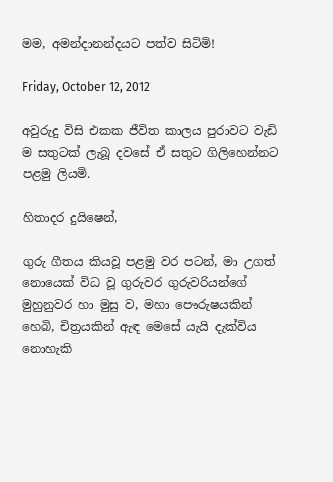මම, අමන්දානන්දයට පත්ව සිටිමි!

Friday, October 12, 2012

අවුරුදු විසි එකක ජීවිත කාලය පුරාවට වැඩි ම සතුටක් ලැබූ දවසේ ඒ සතුට ගිලිහෙන්නට පළමු ලියමි.

හිතාදර දුයිෂෙන්,

ගුරු ගීතය කියවූ පළමු වර පටන්, මා උගත් නොයෙක් විධ වූ ගුරුවර ගුරුවරියන්ගේ මුහුනුවර හා මුසු ව, මහා පෞරුෂයකින් හෙබි, චිත්‍රයකින් ඇඳ මෙසේ යැයි දැක්විය නොහැකි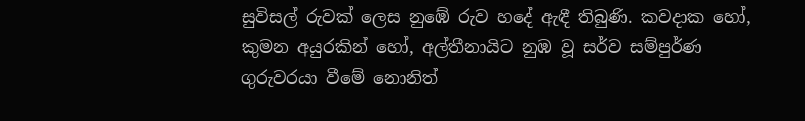සුවිසල් රුවක් ලෙස නුඹේ රුව හදේ ඇඳී තිබුණි. කවදාක හෝ, කුමන අයුරකින් හෝ, අල්තීනායිට නුඹ වූ සර්ව සම්පුර්ණ ගුරුවරයා වීමේ නොනිත්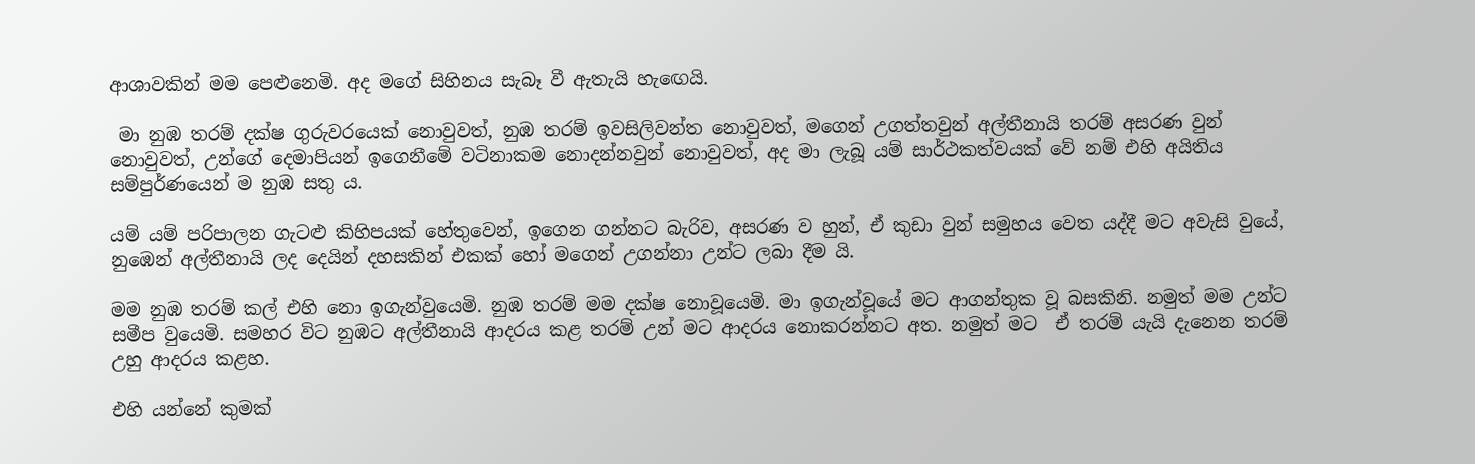ආශාවකින් මම පෙළුනෙමි. අද මගේ සිහිනය සැබෑ වී ඇතැයි හැඟෙයි.

 මා නුඹ තරම් දක්ෂ ගුරුවරයෙක් නොවුවත්, නුඹ තරම් ඉවසිලිවන්ත නොවුවත්, මගෙන් උගත්තවුන් අල්තීනායි තරම් අසරණ වුන් නොවුවත්, උන්ගේ දෙමාපියන් ඉගෙනීමේ වටිනාකම නොදන්නවුන් නොවුවත්, අද මා ලැබූ යම් සාර්ථකත්වයක් වේ නම් එහි අයිතිය සම්පුර්ණයෙන් ම නුඹ සතු ය.

යම් යම් පරිපාලන ගැටළු කිහිපයක් හේතුවෙන්, ඉගෙන ගන්නට බැරිව, අසරණ ව හුන්, ඒ කුඩා වුන් සමුහය වෙත යද්දී මට අවැසි වුයේ, නුඹෙන් අල්තීනායි ලද දෙයින් දහසකින් එකක් හෝ මගෙන් උගන්නා උන්ට ලබා දීම යි.

මම නුඹ තරම් කල් එහි නො ඉගැන්වුයෙමි. නුඹ තරම් මම දක්ෂ නොවූයෙමි. මා ඉගැන්වූයේ මට ආගන්තුක වූ බසකිනි. නමුත් මම උන්ට සමීප වුයෙමි. සමහර විට නුඹට අල්තීනායි ආදරය කළ තරම් උන් මට ආදරය නොකරන්නට අත. නමුත් මට  ඒ තරම් යැයි දැනෙන තරම් උහු ආදරය කළහ.

එහි යන්නේ කුමක්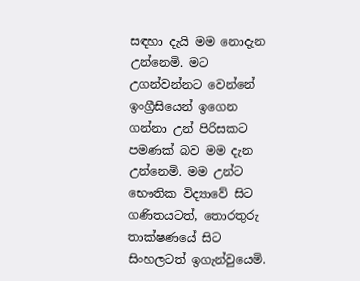සඳහා දැයි මම නොදැන උන්නෙමි. මට උගන්වන්නට වෙන්නේ ඉංග්‍රීසියෙන් ඉගෙන ගන්නා උන් පිරිසකට පමණක් බව මම දැන උන්නෙමි. මම උන්ට භෞතික විද්‍යාවේ සිට ගණිතයටත්, තොරතුරු තාක්ෂණයේ සිට සිංහලටත් ඉගැන්වුයෙමි.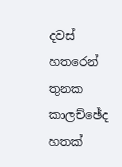දවස් හතරෙන් තුනක කාලච්ඡේද හතක්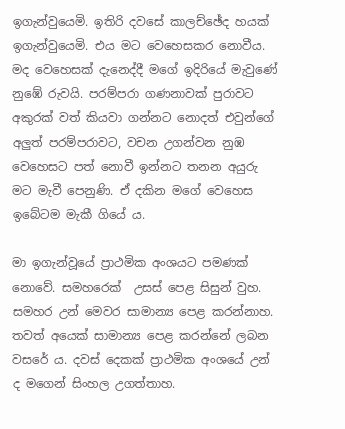ඉගැන්වුයෙමි. ඉතිරි දවසේ කාලච්ඡේද හයක් ඉගැන්වුයෙමි. එය මට වෙහෙසකර නොවීය. මද වෙහෙසක් දැනෙද්දී මගේ ඉදිරියේ මැවුණේ නුඹේ රුවයි. පරම්පරා ගණනාවක් පුරාවට අකුරක් වත් කියවා ගන්නට නොදත් එවුන්ගේ අලුත් පරම්පරාවට, වචන උගන්වන නුඹ වෙහෙසට පත් නොවී ඉන්නට තනන අයුරු මට මැවී පෙනුණි. ඒ දකින මගේ වෙහෙස ඉබේටම මැකී ගියේ ය.

මා ඉගැන්වූයේ ප්‍රාථමික අංශයට පමණක් නොවේ. සමහරෙක්  උසස් පෙළ සිසුන් වුහ. සමහර උන් මෙවර සාමාන්‍ය පෙළ කරන්නාහ. තවත් අයෙක් සාමාන්‍ය පෙළ කරන්නේ ලබන වසරේ ය. දවස් දෙකක් ප්‍රාථමික අංශයේ උන් ද මගෙන් සිංහල උගත්තාහ.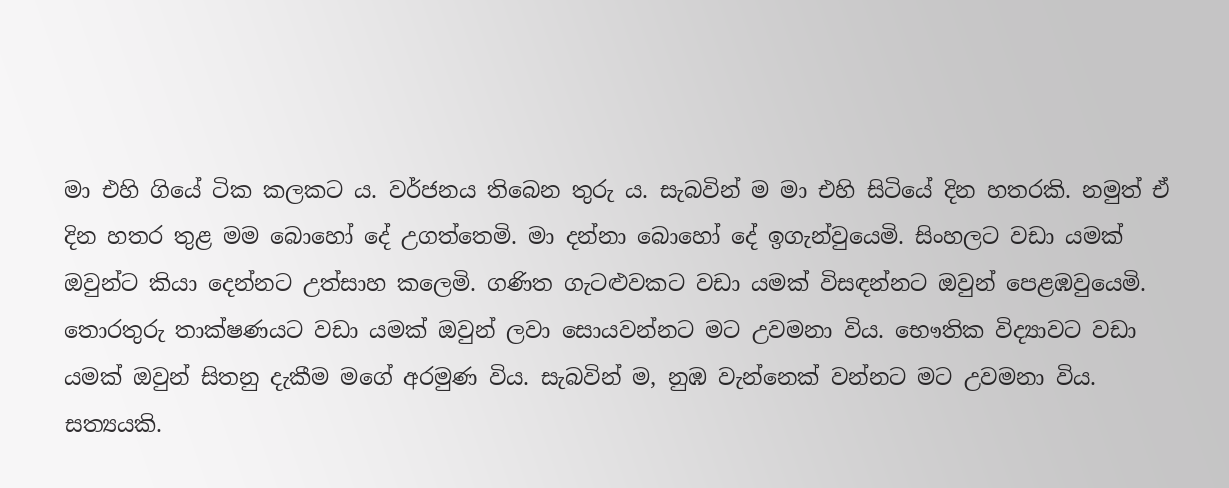මා එහි ගියේ ටික කලකට ය. වර්ජනය තිබෙන තුරු ය. සැබවින් ම මා එහි සිටියේ දින හතරකි. නමුත් ඒ දින හතර තුළ මම බොහෝ දේ උගත්තෙමි. මා දන්නා බොහෝ දේ ඉගැන්වුයෙමි. සිංහලට වඩා යමක් ඔවුන්ට කියා දෙන්නට උත්සාහ කලෙමි. ගණිත ගැටළුවකට වඩා යමක් විසඳන්නට ඔවුන් පෙළඹවුයෙමි. තොරතුරු තාක්ෂණයට වඩා යමක් ඔවුන් ලවා සොයවන්නට මට උවමනා විය. භෞතික විද්‍යාවට වඩා යමක් ඔවුන් සිතනු දැකීම මගේ අරමුණ විය. සැබවින් ම, නුඹ වැන්නෙක් වන්නට මට උවමනා විය. සත්‍යයකි.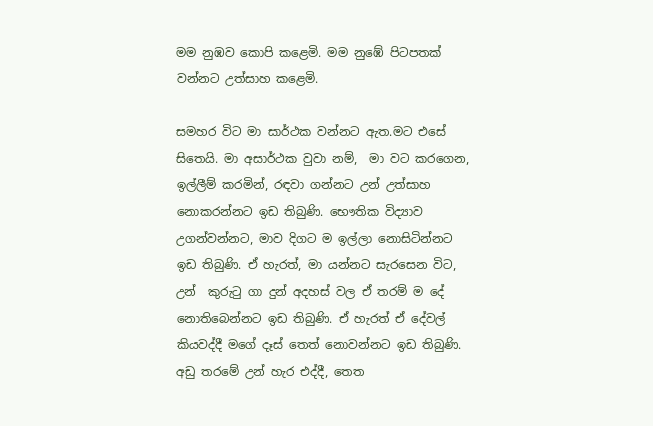මම නුඹව කොපි කළෙමි. මම නුඹේ පිටපතක් වන්නට උත්සාහ කළෙමි.

සමහර විට මා සාර්ථක වන්නට ඇත.මට එසේ සිතෙයි. මා අසාර්ථක වුවා නම්,  මා වට කරගෙන, ඉල්ලීම් කරමින්, රඳවා ගන්නට උන් උත්සාහ නොකරන්නට ඉඩ තිබුණි. භෞතික විද්‍යාව උගන්වන්නට, මාව දිගට ම ඉල්ලා නොසිටින්නට ඉඩ තිබුණි. ඒ හැරත්, මා යන්නට සැරසෙන විට, උන්  කුරුටු ගා දුන් අදහස් වල ඒ තරම් ම දේ නොතිබෙන්නට ඉඩ තිබුණි. ඒ හැරත් ඒ දේවල් කියවද්දී මගේ දෑස් තෙත් නොවන්නට ඉඩ තිබුණි. අඩු තරමේ උන් හැර එද්දී, තෙත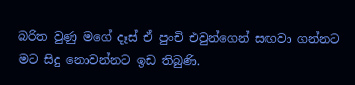බරිත වුණු මගේ දෑස් ඒ පුංචි එවුන්ගෙන් සඟවා ගන්නට මට සිදු නොවන්නට ඉඩ තිබුණි.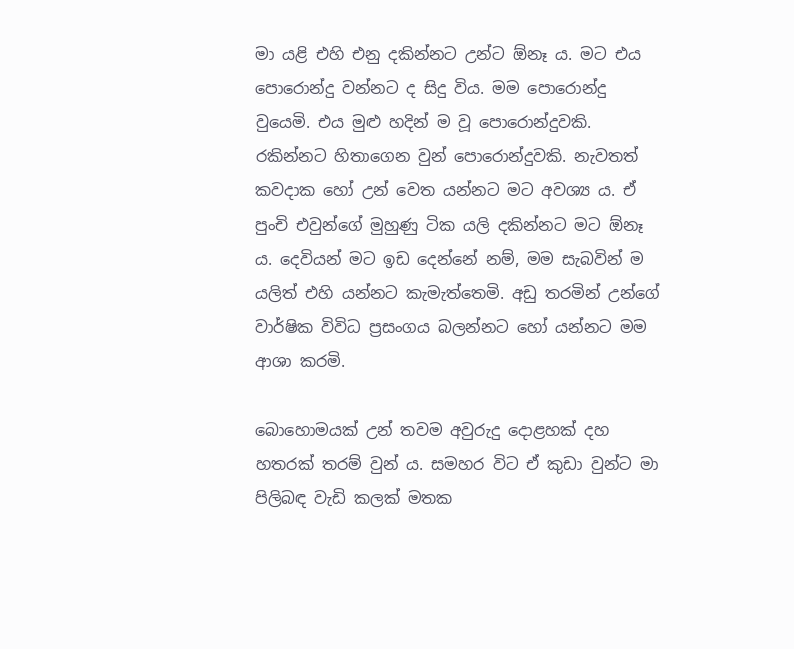මා යළි එහි එනු දකින්නට උන්ට ඕනෑ ය. මට එය පොරොන්දු වන්නට ද සිදු විය. මම පොරොන්දු වුයෙමි. එය මුළු හදින් ම වූ පොරොන්දුවකි. රකින්නට හිතාගෙන වුන් පොරොන්දුවකි. නැවතත් කවදාක හෝ උන් වෙත යන්නට මට අවශ්‍ය ය. ඒ පුංචි එවුන්ගේ මුහුණු ටික යලි දකින්නට මට ඕනෑ ය. දෙවියන් මට ඉඩ දෙන්නේ නම්, මම සැබවින් ම යලිත් එහි යන්නට කැමැත්තෙමි. අඩු තරමින් උන්ගේ වාර්ෂික විවිධ ප්‍රසංගය බලන්නට හෝ යන්නට මම ආශා කරමි.

බොහොමයක් උන් තවම අවුරුදු දොළහක් දහ හතරක් තරම් වුන් ය. සමහර විට ඒ කුඩා වුන්ට මා පිලිබඳ වැඩි කලක් මතක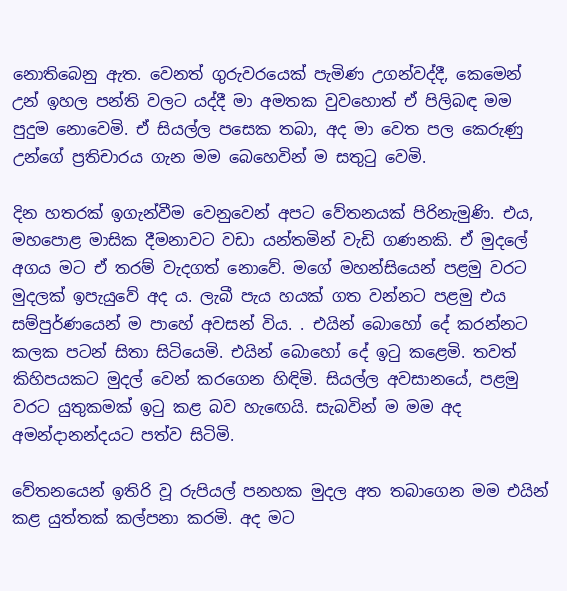නොතිබෙනු ඇත. වෙනත් ගුරුවරයෙක් පැමිණ උගන්වද්දී, කෙමෙන් උන් ඉහල පන්ති වලට යද්දී මා අමතක වුවහොත් ඒ පිලිබඳ මම පුදුම නොවෙමි. ඒ සියල්ල පසෙක තබා, අද මා වෙත පල කෙරුණු උන්ගේ ප්‍රතිචාරය ගැන මම බෙහෙවින් ම සතුටු වෙමි.

දින හතරක් ඉගැන්වීම වෙනුවෙන් අපට වේතනයක් පිරිනැමුණි. එය, මහපොළ මාසික දීමනාවට වඩා යන්තමින් වැඩි ගණනකි. ඒ මුදලේ අගය මට ඒ තරම් වැදගත් නොවේ. මගේ මහන්සියෙන් පළමු වරට මුදලක් ඉපැයුවේ අද ය. ලැබී පැය හයක් ගත වන්නට පළමු එය සම්පුර්ණයෙන් ම පාහේ අවසන් විය. . එයින් බොහෝ දේ කරන්නට කලක පටන් සිතා සිටියෙමි. එයින් බොහෝ දේ ඉටු කළෙමි. තවත් කිහිපයකට මුදල් වෙන් කරගෙන හිඳිමි. සියල්ල අවසානයේ, පළමු වරට යුතුකමක් ඉටු කළ බව හැඟෙයි. සැබවින් ම මම අද අමන්දානන්දයට පත්ව සිටිමි.

වේතනයෙන් ඉතිරි වූ රුපියල් පනහක මුදල අත තබාගෙන මම එයින් කළ යුත්තක් කල්පනා කරමි. අද මට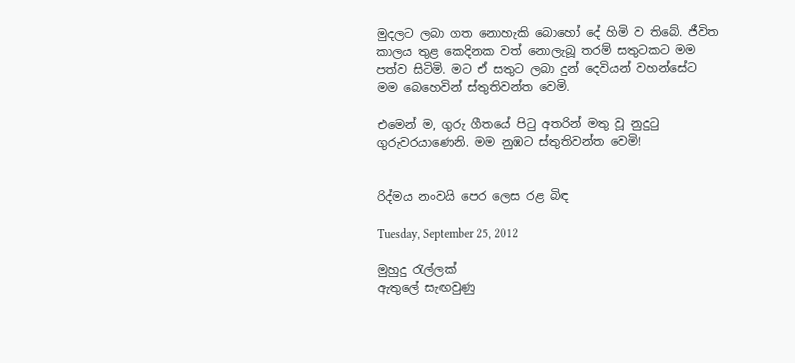මුදලට ලබා ගත නොහැකි බොහෝ දේ හිමි ව තිබේ. ජීවිත කාලය තුළ කෙදිනක වත් නොලැබූ තරම් සතුටකට මම පත්ව සිටිමි. මට ඒ සතුට ලබා දුන් දෙවියන් වහන්සේට මම බෙහෙවින් ස්තුතිවන්ත වෙමි.

එමෙන් ම, ගුරු ගීතයේ පිටු අතරින් මතු වූ නුදුටු ගුරුවරයාණෙනි. මම නුඹට ස්තුතිවන්ත වෙමි!


රිද්මය නංවයි පෙර ලෙස රළ බිඳ

Tuesday, September 25, 2012

මුහුදු රැල්ලක්
ඇතුලේ සැඟවුණු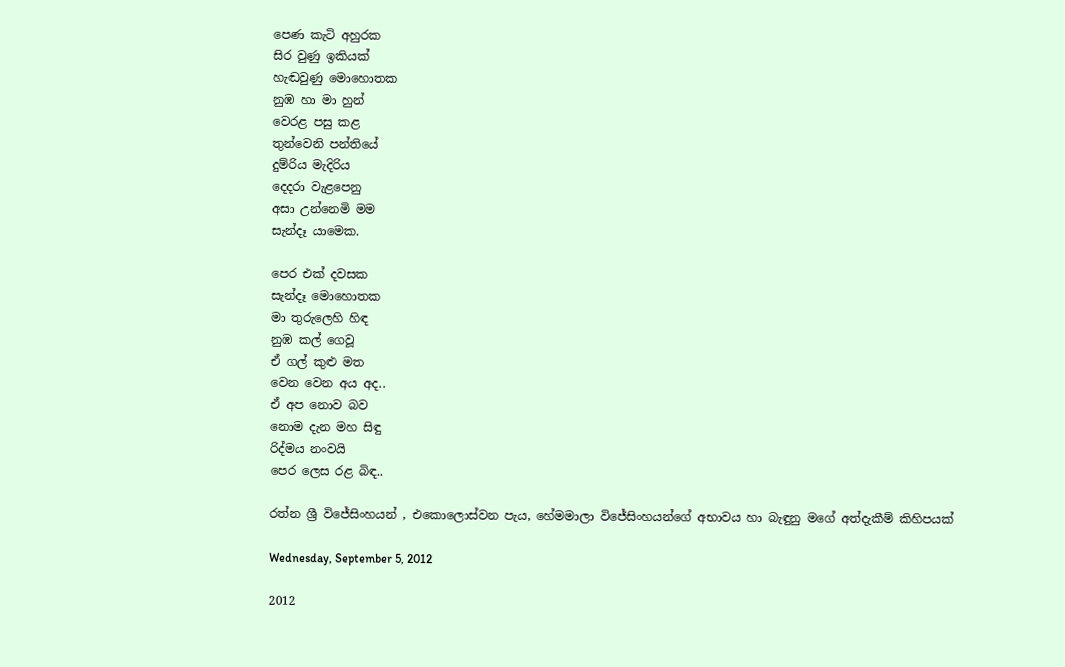පෙණ කැටි අහුරක
සිර වුණු ඉකියක්
හැඬවුණු මොහොතක
නුඹ හා මා හුන්
වෙරළ පසු කළ
තුන්වෙනි පන්තියේ
දුම්රිය මැදිරිය
දෙදරා වැළපෙනු
අසා උන්නෙමි මම
සැන්දෑ යාමෙක.

පෙර එක් දවසක
සැන්දෑ මොහොතක
මා තුරුලෙහි හිඳ
නුඹ කල් ගෙවූ
ඒ ගල් කුළු මත
වෙන වෙන අය අද..
ඒ අප නොව බව
නොම දැන මහ සිඳු
රිද්මය නංවයි
පෙර ලෙස රළ බිඳ..

රත්න ශ්‍රී විජේසිංහයන් , එකොලොස්වන පැය, හේමමාලා විජේසිංහයන්ගේ අභාවය හා බැඳුනු මගේ අත්දැකීම් කිහිපයක්

Wednesday, September 5, 2012

2012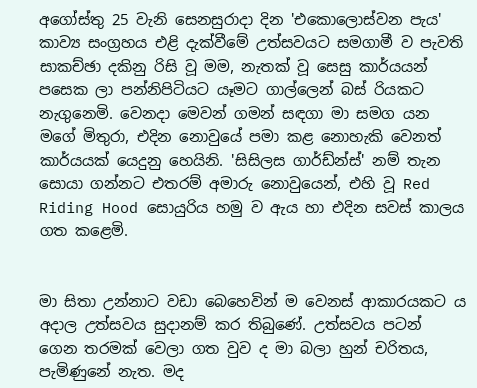අගෝස්තු 25 වැනි සෙනසුරාදා දින 'එකොලොස්වන පැය' කාව්‍ය සංග්‍රහය එළි දැක්වීමේ උත්සවයට සමගාමී ව පැවති සාකච්ඡා දකිනු රිසි වූ මම, නැතක් වූ සෙසු කාර්යයන් පසෙක ලා පන්නිපිටියට යෑමට ගාල්ලෙන් බස් රියකට නැගුනෙමි. වෙනදා මෙවන් ගමන් සඳගා මා සමග යන මගේ මිතුරා, එදින නොවුයේ පමා කළ නොහැකි වෙනත් කාර්යයක් යෙදුනු හෙයිනි. 'සිසිලස ගාර්ඩ්න්ස්' නම් තැන සොයා ගන්නට එතරම් අමාරු නොවුයෙන්, එහි වූ Red Riding Hood සොයුරිය හමු ව ඇය හා එදින සවස් කාලය ගත කළෙමි.


මා සිතා උන්නාට වඩා බෙහෙවින් ම වෙනස් ආකාරයකට ය අදාල උත්සවය සුදානම් කර තිබුණේ. උත්සවය පටන් ගෙන තරමක් වෙලා ගත වුව ද මා බලා හුන් චරිතය, පැමිණුනේ නැත. මද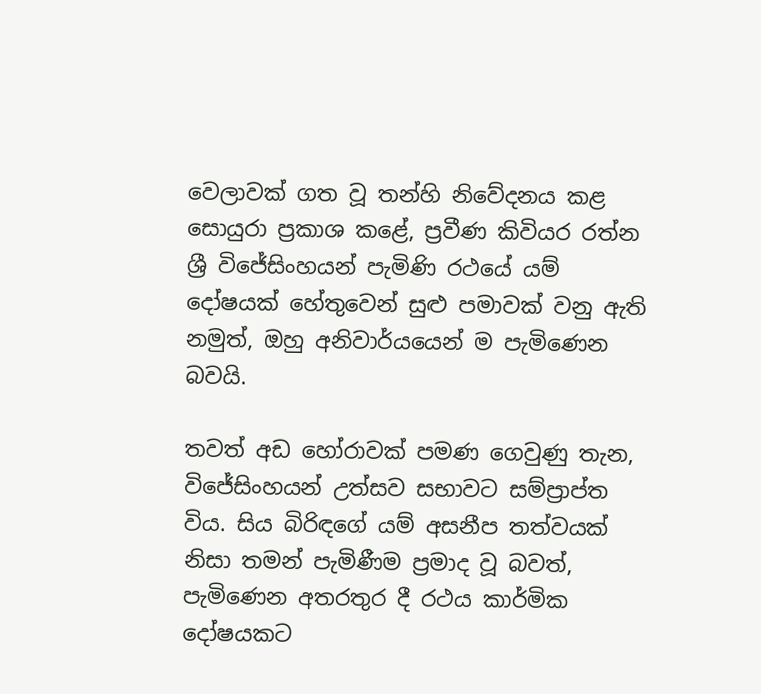වෙලාවක් ගත වූ තන්හි නිවේදනය කළ සොයුරා ප්‍රකාශ කළේ, ප්‍රවීණ කිවියර රත්න ශ්‍රී විජේසිංහයන් පැමිණි රථයේ යම් දෝෂයක් හේතුවෙන් සුළු පමාවක් වනු ඇති නමුත්, ඔහු අනිවාර්යයෙන් ම පැමිණෙන බවයි.

තවත් අඩ හෝරාවක් පමණ ගෙවුණු තැන, විජේසිංහයන් උත්සව සභාවට සම්ප්‍රාප්ත විය. සිය බිරිඳගේ යම් අසනීප තත්වයක් නිසා තමන් පැමිණීම ප්‍රමාද වූ බවත්, පැමිණෙන අතරතුර දී රථය කාර්මික දෝෂයකට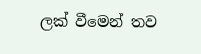ලක් වීමෙන් තව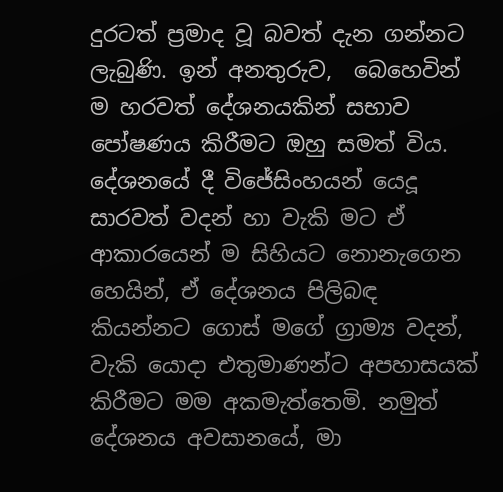දුරටත් ප්‍රමාද වූ බවත් දැන ගන්නට ලැබුණි. ඉන් අනතුරුව,  බෙහෙවින් ම හරවත් දේශනයකින් සභාව පෝෂණය කිරීමට ඔහු සමත් විය. දේශනයේ දී විජේසිංහයන් යෙදූ සාරවත් වදන් හා වැකි මට ඒ ආකාරයෙන් ම සිහියට නොනැගෙන හෙයින්, ඒ දේශනය පිලිබඳ කියන්නට ගොස් මගේ ග්‍රාම්‍ය වදන්, වැකි යොදා එතුමාණන්ට අපහාසයක් කිරීමට මම අකමැත්තෙමි. නමුත් දේශනය අවසානයේ, මා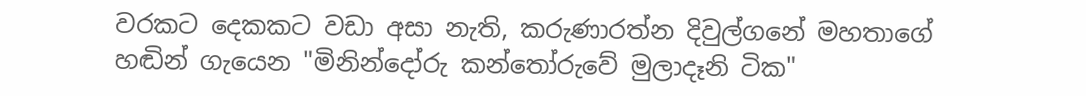වරකට දෙකකට වඩා අසා නැති, කරුණාරත්න දිවුල්ගනේ මහතාගේ හඬින් ගැයෙන "මිනින්දෝරු කන්තෝරුවේ මුලාදෑනි ටික"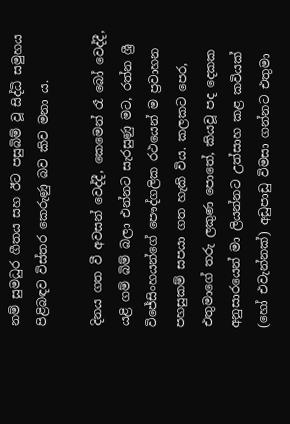නම් සුමධුර ගීතය සහ ඊට පසුබිම් වූ සිද්ධි සමුහය පිළිබඳව විස්තර කෙරුණු බව කිව මනා ය.

දිනය ගත වී අවසන් වෙද්දී, කෙමෙන් රෑ බෝ වෙද්දී, යළි ගම් බිම් බලා එන්නට සැරසුණු මට, රත්න ශ්‍රී විජේසිංහයන්ගේ පෞද්ගලික රථයෙන් ම ප්‍රවාහන පහසුකම් සපයා ගත හැකි විය. කලකට පෙර, එතුමාගේ තරු ලකුණ පොතේ, කියවූ පද දෙකක අනුසාරයෙන් මා ලියන්නට උත්සාහ කළ කවියක් (හෝ එවැන්නක්) අඩුපාඩු විමසා ගන්නට එතුමා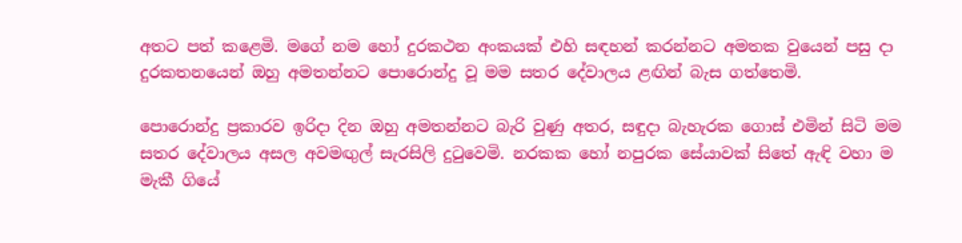අතට පත් කළෙමි. මගේ නම හෝ දුරකථන අංකයක් එහි සඳහන් කරන්නට අමතක වුයෙන් පසු දා දුරකතනයෙන් ඔහු අමතන්නට පොරොන්දු වූ මම සතර දේවාලය ළඟින් බැස ගත්තෙමි.

පොරොන්දු ප්‍රකාරව ඉරිදා දින ඔහු අමතන්නට බැරි වුණු අතර, සඳුදා බැහැරක ගොස් එමින් සිටි මම සතර දේවාලය අසල අවමඟුල් සැරසිලි දුටුවෙමි. නරකක හෝ නපුරක සේයාවක් සිතේ ඇඳි වහා ම මැකී ගියේ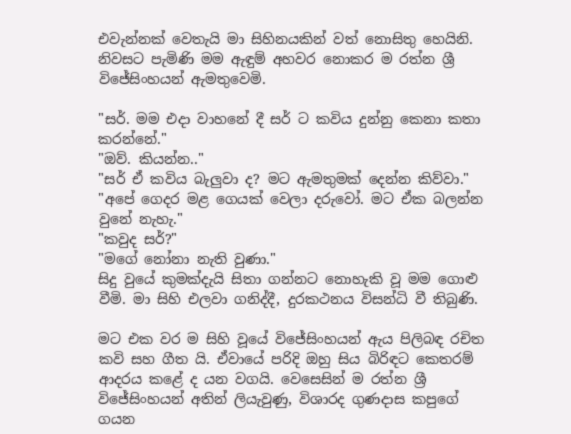එවැන්නක් වෙතැයි මා සිහිනයකින් වත් නොසිතු හෙයිනි. නිවසට පැමිණි මම ඇඳුම් අහවර නොකර ම රත්න ශ්‍රී විජේසිංහයන් ඇමතුවෙමි.

"සර්. මම එදා වාහනේ දී සර් ට කවිය දුන්නු කෙනා කතා කරන්නේ."
"ඔව්. කියන්න.."
"සර් ඒ කවිය බැලුවා ද? මට ඇමතුමක් දෙන්න කිව්වා."
"අපේ ගෙදර මළ ගෙයක් වෙලා දරුවෝ. මට ඒක බලන්න වුනේ නැහැ."
"කවුද සර්?"
"මගේ නෝනා නැති වුණා."
සිදු වුයේ කුමක්දැයි සිතා ගන්නට නොහැකි වූ මම ගොළු වීමි. මා සිහි එලවා ගනිද්දී, දුරකථනය විසන්ධි වී තිබුණි.

මට එක වර ම සිහි වූයේ විජේසිංහයන් ඇය පිලිබඳ රචිත කවි සහ ගීත යි. ඒවායේ පරිදි ඔහු සිය බිරිඳට කෙතරම් ආදරය කළේ ද යන වගයි. වෙසෙසින් ම රත්න ශ්‍රී විජේසිංහයන් අතින් ලියැවුණු, විශාරද ගුණදාස කපුගේ ගයන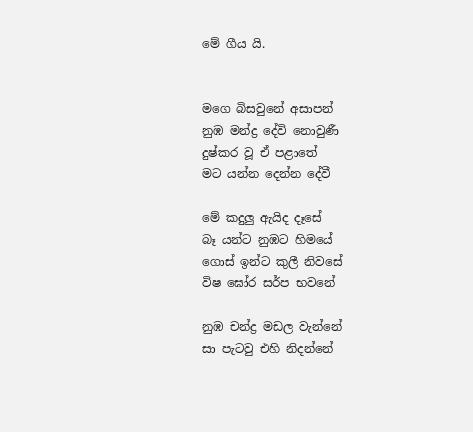මේ ගීය යි.


මගෙ බිසවුනේ අසාපන්
නුඹ මන්ද්‍ර දේවි නොවුණී
දුෂ්කර වූ ඒ පළාතේ
මට යන්න දෙන්න දේවී

මේ කදුලු ඇයිද දෑසේ
බෑ යන්ට නුඹට හිමයේ
ගොස් ඉන්ට කුලී නිවසේ
විෂ ඝෝර සර්ප භවනේ

නුඹ චන්ද්‍ර මඩල වැන්නේ
සා පැටවු එහි නිදන්නේ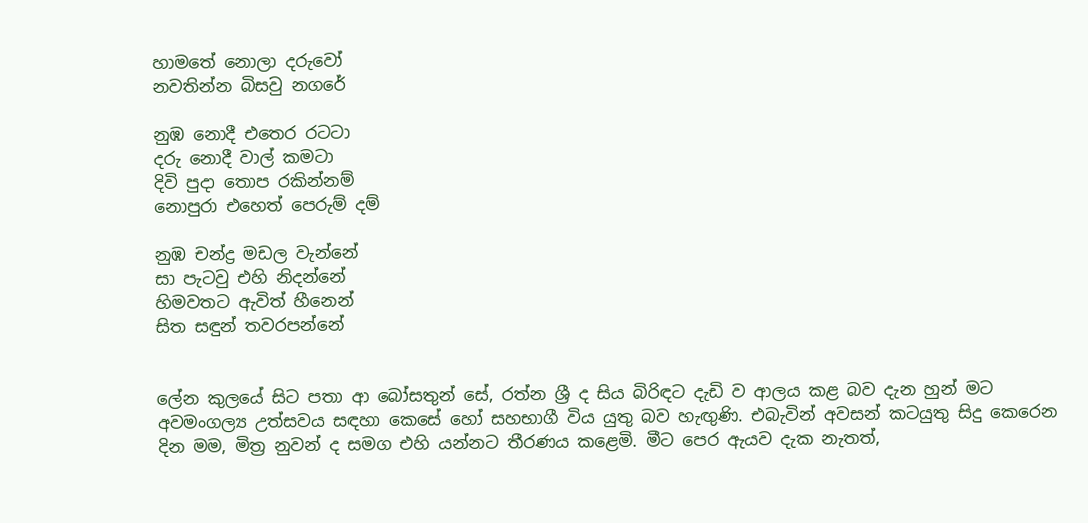හාමතේ නොලා දරුවෝ
නවතින්න බිසවු නගරේ

නුඹ නොදී එතෙර රටටා‍
දරු නොදී වාල් කමටා
දිවි පුදා තොප රකින්නම්
නොපුරා ‍එහෙත් පෙරුම් දම්

නුඹ චන්ද්‍ර මඩල වැන්නේ
සා පැටවු එහි නිදන්නේ
හිමවතට ඇවිත් හීනෙන්
සිත සඳුන් තවරපන්නේ


ලේන කුලයේ සිට පතා ආ බෝසතුන් සේ, රත්න ශ්‍රී ද සිය බිරිඳට දැඩි ව ආලය කළ බව දැන හුන් මට අවමංගල්‍ය උත්සවය සඳහා කෙසේ හෝ සහභාගී විය යුතු බව හැඟුණි. එබැවින් අවසන් කටයුතු සිදු කෙරෙන දින මම, මිත්‍ර නුවන් ද සමග එහි යන්නට තීරණය කළෙමි. මීට පෙර ඇයව දැක නැතත්,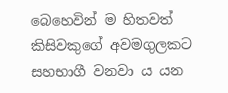බෙහෙවින් ම හිතවත් කිසිවකුගේ අවමගුලකට සහභාගී වනවා ය යන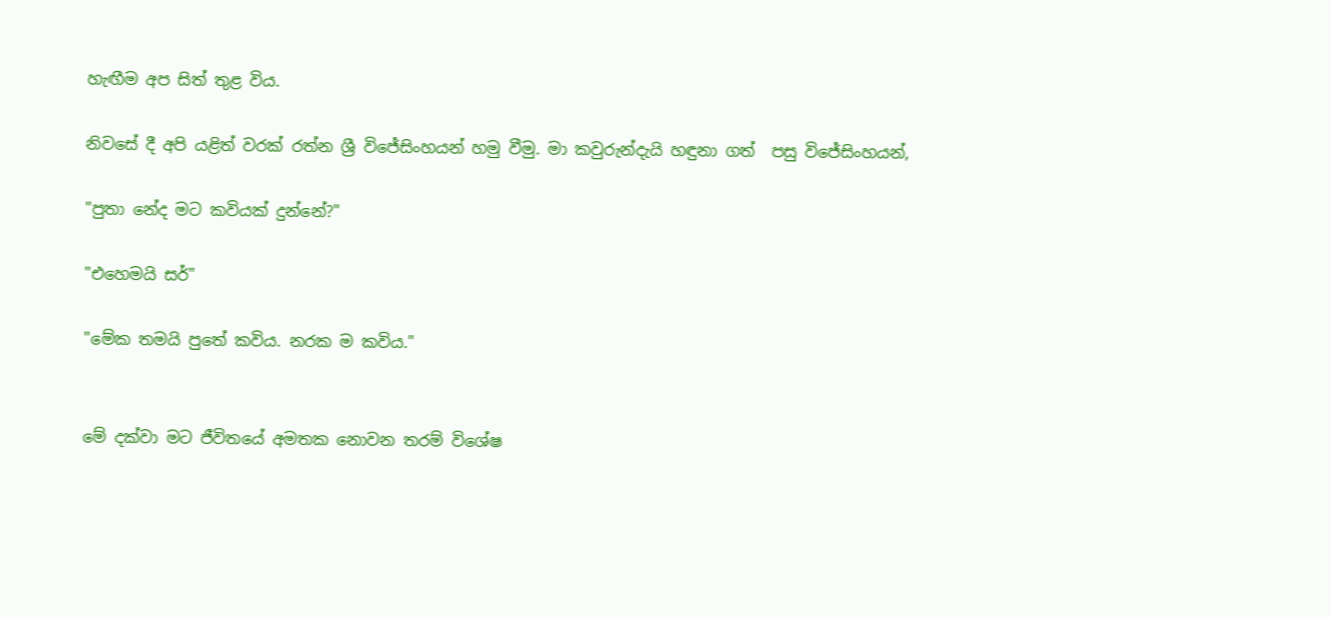හැඟීම අප සිත් තුළ විය.

නිවසේ දී අපි යළිත් වරක් රත්න ශ්‍රී විජේසිංහයන් හමු වීමු. මා කවුරුන්දැයි හඳුනා ගත්  පසු විජේසිංහයන්,

"පුතා නේද මට කවියක් දුන්නේ?"

"එහෙමයි සර්"

"මේක තමයි පුතේ කවිය. නරක ම කවිය."


මේ දක්වා මට ජීවිතයේ අමතක නොවන තරම් විශේෂ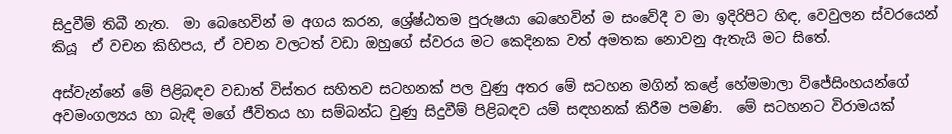සිදුවීම් තිබී නැත.  මා බෙහෙවින් ම අගය කරන, ශ්‍රේෂ්ඨතම පුරුෂයා බෙහෙවින් ම සංවේදී ව මා ඉදිරිපිට හිඳ, වෙවුලන ස්වරයෙන් කියූ  ඒ වචන කිහිපය, ඒ වචන වලටත් වඩා ඔහුගේ ස්වරය මට කෙදිනක වත් අමතක නොවනු ඇතැයි මට සිතේ.

අස්වැන්නේ මේ පිළිබඳව වඩාත් විස්තර සහිතව සටහනක් පල වුණු අතර මේ සටහන මගින් කළේ හේමමාලා විජේසිංහයන්ගේ අවමංගල්‍යය හා බැඳි මගේ ජීවිතය හා සම්බන්ධ වුණු සිදුවීම් පිළිබඳව යම් සඳහනක් කිරීම පමණි.  මේ සටහනට විරාමයක්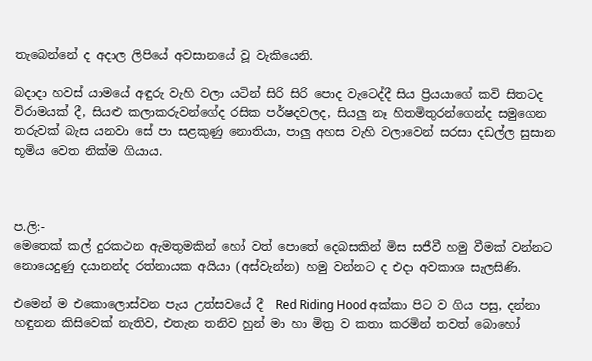තැබෙන්නේ ද අදාල ලිපියේ අවසානයේ වූ වැකියෙනි.

බදාදා හවස් යාමයේ අඳුරු වැහි වලා යටින් සිරි සිරි පොද වැටෙද්දී සිය ප්‍රියයාගේ කවි සිතටද විරාමයක් දී, සියළු කලාකරුවන්ගේද රසික පර්ෂදවලද, සියලු නෑ හිතමිතුරන්ගෙන්ද සමුගෙන තරුවක් බැස යනවා සේ පා සළකුණු නොතියා, පාලු අහස වැහි වලාවෙන් සරසා දඩල්ල සුසාන භූමිය වෙත නික්ම ගියාය.



ප.ලි:-
මෙතෙක් කල් දුරකථන ඇමතුමකින් හෝ වත් පොතේ දෙබසකින් මිස සජීවී හමු වීමක් වන්නට නොයෙදුණු දයානන්ද රත්නායක අයියා (අස්වැන්න) හමු වන්නට ද එදා අවකාශ සැලසිණි.

එමෙන් ම එකොලොස්වන පැය උත්සවයේ දී  Red Riding Hood අක්කා පිට ව ගිය පසු, දන්නා හඳුනන කිසිවෙක් නැතිව, එතැන තනිව හුන් මා හා මිත්‍ර ව කතා කරමින් තවත් බොහෝ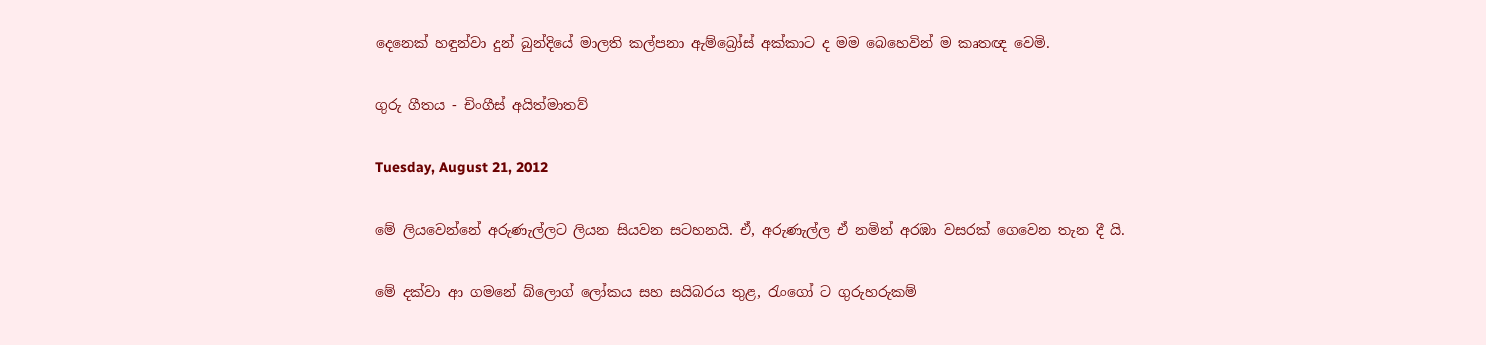දෙනෙක් හඳුන්වා දුන් බුන්දියේ මාලති කල්පනා ඇම්බ්‍රෝස් අක්කාට ද මම බෙහෙවින් ම කෘතඥ වෙමි.

ගුරු ගීතය - චිංගීස් අයිත්මාතව්

Tuesday, August 21, 2012

මේ ලියවෙන්නේ අරුණැල්ලට ලියන සියවන සටහනයි. ඒ, අරුණැල්ල ඒ නමින් අරඹා වසරක් ගෙවෙන තැන දී යි.

මේ දක්වා ආ ගමනේ බ්ලොග් ලෝකය සහ සයිබරය තුළ, රැංගෝ ට ගුරුහරුකම්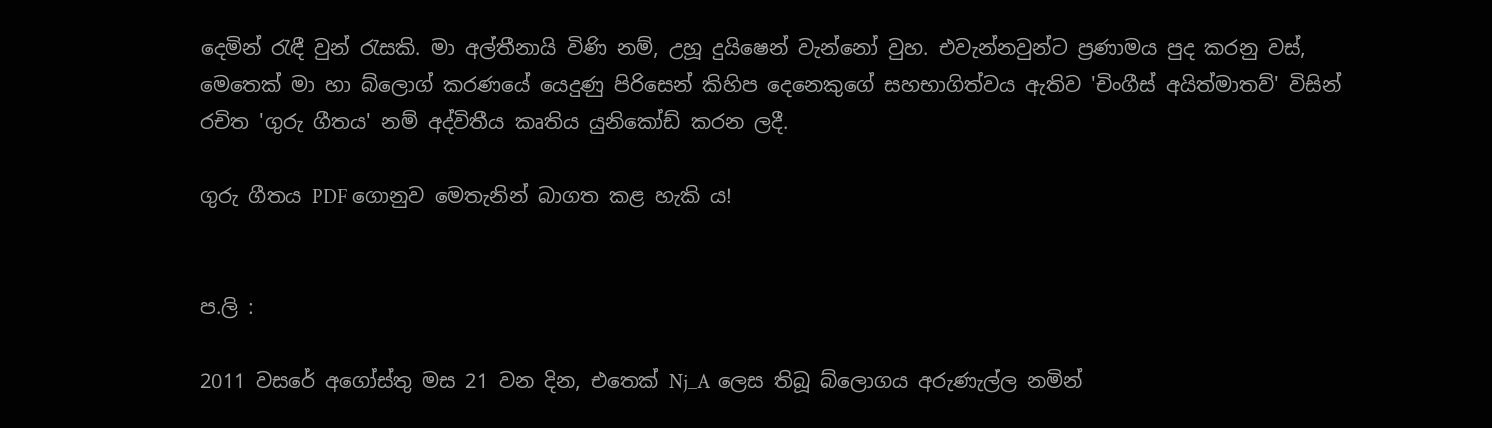දෙමින් රැඳී වුන් රැසකි. මා අල්තීනායි විණි නම්, උහූ දුයිෂෙන් වැන්නෝ වුහ. එවැන්නවුන්ට ප්‍රණාමය පුද කරනු වස්, මෙතෙක් මා හා බ්ලොග් කරණයේ යෙදුණු පිරිසෙන් කිහිප දෙනෙකුගේ සහභාගිත්වය ඇතිව 'චිංගීස් අයිත්මාතව්' විසින් රචිත 'ගුරු ගීතය' නම් අද්විතීය කෘතිය යුනිකෝඩ් කරන ලදී.

ගුරු ගීතය PDF ගොනුව මෙතැනින් බාගත කළ හැකි ය!


ප.ලි :

2011 වසරේ අගෝස්තු මස 21 වන දින, එතෙක් Nj_A  ලෙස තිබූ බ්ලොගය අරුණැල්ල නමින්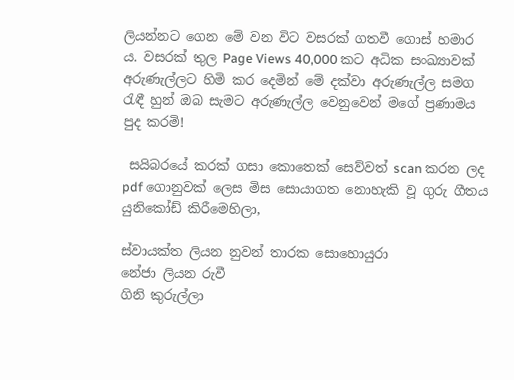ලියන්නට ගෙන මේ වන විට වසරක් ගතවී ගොස් හමාර ය. වසරක් තුල Page Views 40,000 කට අධික සංඛ්‍යාවක් අරුණැල්ලට හිමි කර දෙමින් මේ දක්වා අරුණැල්ල සමග රැඳී හුන් ඔබ සැමට අරුණැල්ල වෙනුවෙන් මගේ ප්‍රණාමය පුද කරමි!

 සයිබරයේ කරක් ගසා කොතෙක් සෙව්වත් scan කරන ලද pdf ගොනුවක් ලෙස මිස සොයාගත නොහැකි වූ ගුරු ගීතය යුනිකෝඩ් කිරීමෙහිලා,

ස්වායක්ත ලියන නුවන් තාරක සොහොයුරා
නේජා ලියන රුවී
ගිනි කුරුල්ලා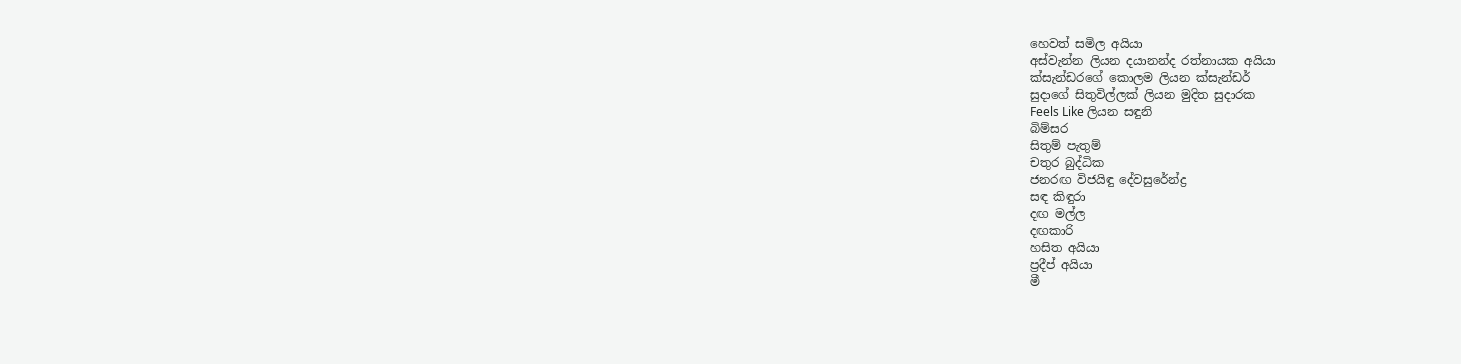හෙවත් සමිල අයියා
අස්වැන්න ලියන දයානන්ද රත්නායක අයියා
ක්සැන්ඩරගේ කොලම ලියන ක්සැන්ඩර්
සුදාගේ සිතුවිල්ලක් ලියන මුදිත සුදාරක
Feels Like ලියන සඳුනි
බිම්සර
සිතුම් පැතුම්
චතුර බුද්ධික
ජනරඟ විජයිඳු දේවසුරේන්ද්‍ර
සඳ කිඳුරා
දඟ මල්ල
දඟකාරි
හසිත අයියා
ප්‍රදීප් අයියා
මී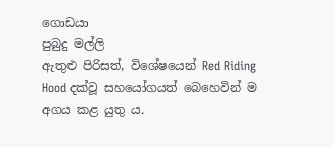ගොඩයා
පුබුදු මල්ලි
ඇතුළු පිරිසත්, විශේෂයෙන් Red Riding Hood දක්වූ සහයෝගයත් බෙහෙවින් ම අගය කළ යුතු ය.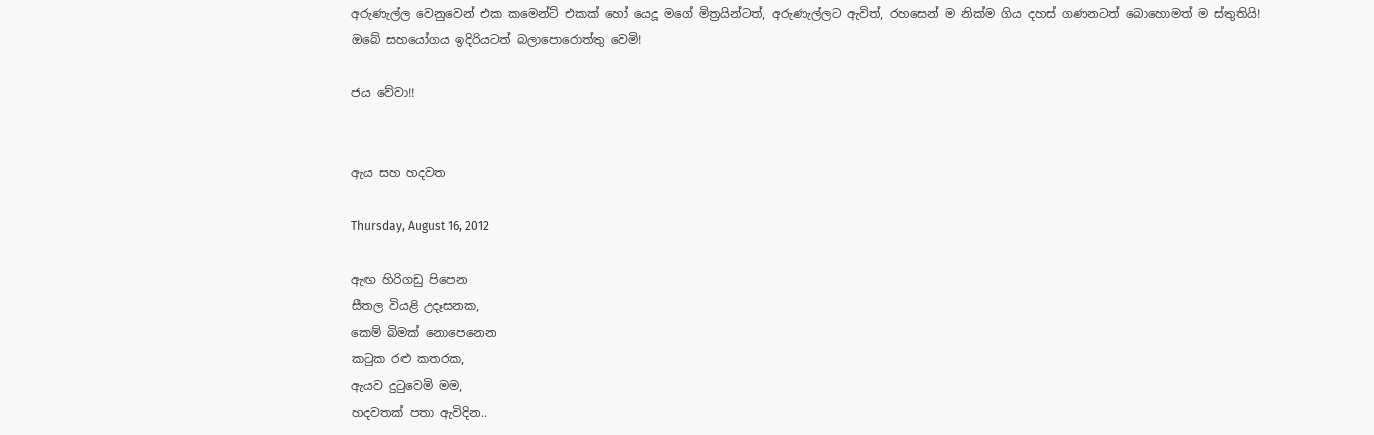අරුණැල්ල වෙනුවෙන් එක කමෙන්ට් එකක් හෝ යෙදූ මගේ මිත්‍රයින්ටත්, අරුණැල්ලට ඇවිත්, රහසෙන් ම නික්ම ගිය දහස් ගණනටත් බොහොමත් ම ස්තුතියි! ඔබේ සහයෝගය ඉදිරියටත් බලාපොරොත්තු වෙමි!

ජය වේවා!!


ඇය සහ හදවත

Thursday, August 16, 2012

ඇඟ හිරිගඩු පිපෙන
සීතල වියළි උදෑසනක,
කෙම් බිමක් නොපෙනෙන
කටුක රළු කතරක,
ඇයව දුටුවෙමි මම,
හදවතක් පතා ඇවිදින..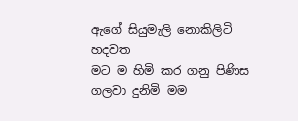ඇගේ සියුමැලි නොකිලිටි හදවත
මට ම හිමි කර ගනු පිණිස
ගලවා දුනිමි මම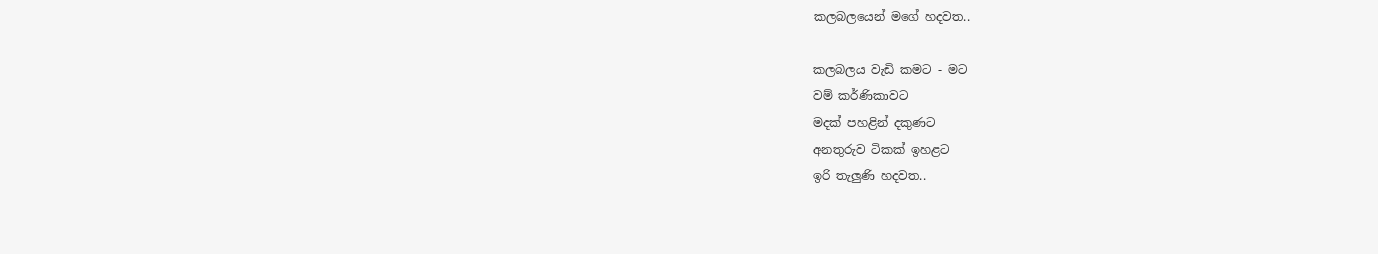කලබලයෙන් මගේ හදවත..

කලබලය වැඩි කමට - මට
වම් කර්ණිකාවට
මදක් පහළින් දකුණට
අනතුරුව ටිකක් ඉහළට
ඉරි තැලුණි හදවත..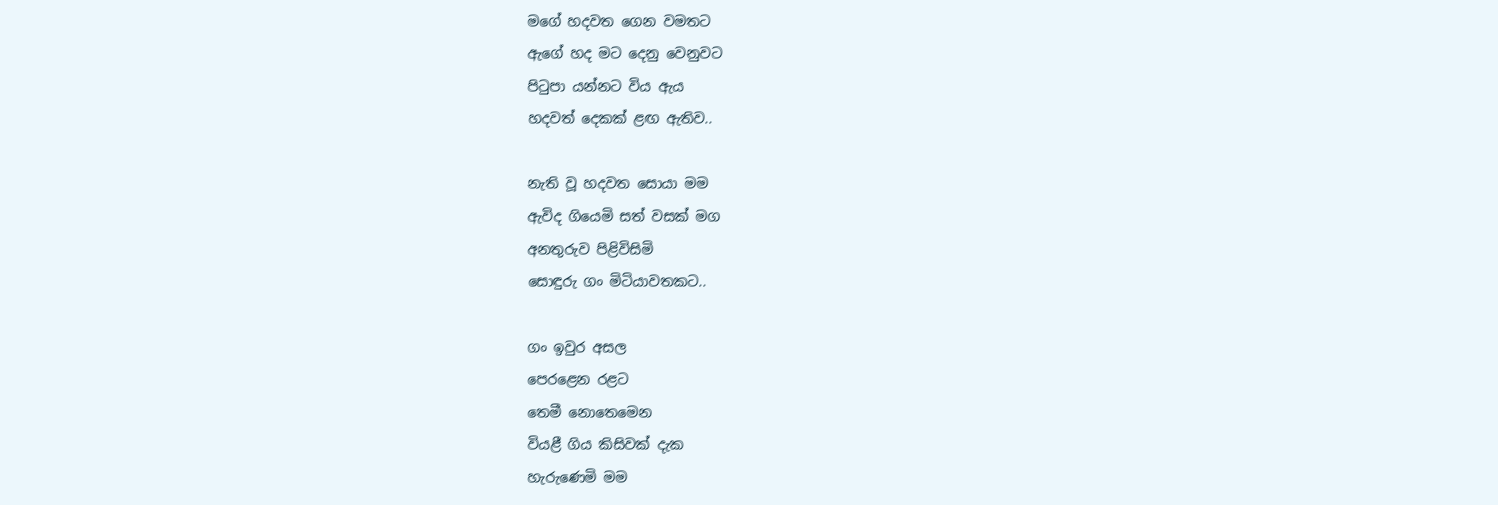මගේ හදවත ගෙන වමතට
ඇගේ හද මට දෙනු වෙනුවට
පිටුපා යන්නට විය ඇය
හදවත් දෙකක් ළඟ ඇතිව..

නැති වූ හදවත සොයා මම
ඇවිද ගියෙමි සත් වසක් මග
අනතුරුව පිළිවිසිමි
සොඳුරු ගං මිටියාවතකට..

ගං ඉවුර අසල
පෙරළෙන රළට
තෙමී නොතෙමෙන
වියළී ගිය කිසිවක් දැක
හැරුණෙමි මම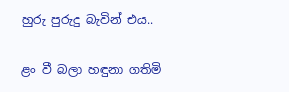හුරු පුරුදු බැවින් එය..

ළං වී බලා හඳුනා ගතිමි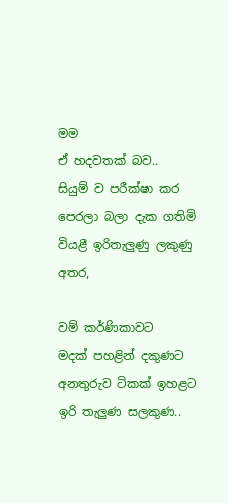මම
ඒ හදවතක් බව..
සියුම් ව පරීක්ෂා කර
පෙරලා බලා දැක ගතිමි
වියළී ඉරිතැලුණු ලකුණු අතර,

වම් කර්ණිකාවට
මදක් පහළින් දකුණට
අනතුරුව ටිකක් ඉහළට
ඉරි තැලුණ සලකුණ..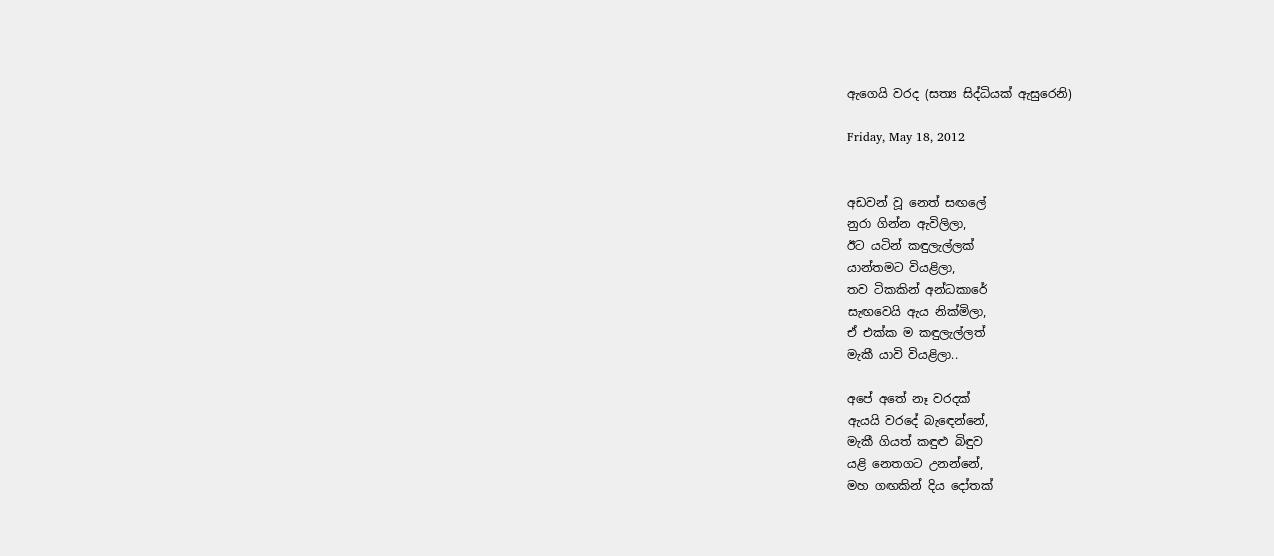ඇගෙයි වරද (සත්‍ය සිද්ධියක් ඇසුරෙනි)

Friday, May 18, 2012


අඩවන් වූ නෙත් සඟලේ
නුරා ගින්න ඇවිලිලා,
ඊට යටින් කඳුලැල්ලක්
යාන්තමට වියළිලා,
තව ටිකකින් අන්ධකාරේ
සැඟවෙයි ඇය නික්මිලා,
ඒ එක්ක ම කඳුලැල්ලත්
මැකී යාවි වියළිලා..

අපේ අතේ නෑ වරදක්
ඇයයි වරදේ බැඳෙන්නේ,
මැකී ගියත් කඳුළු බිඳුව
යළි නෙතගට උනන්නේ,
මහ ගඟකින් දිය දෝතක්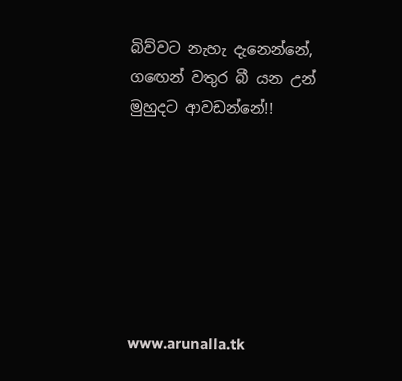බිව්වට නැහැ දැනෙන්නේ,
ගඟෙන් වතුර බී යන උන්
මුහුදට ආවඩන්නේ!!







www.arunalla.tk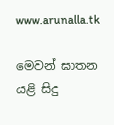www.arunalla.tk

මෙවන් ඝාතන යළි සිදු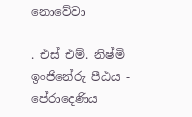නොවේවා

. එස් එම්. නිෂ්මි
ඉංජිනේරු පීඨය - පේරාදෙණිය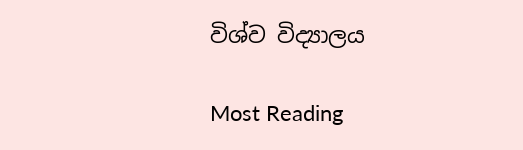විශ්ව විද්‍යාලය

Most Reading